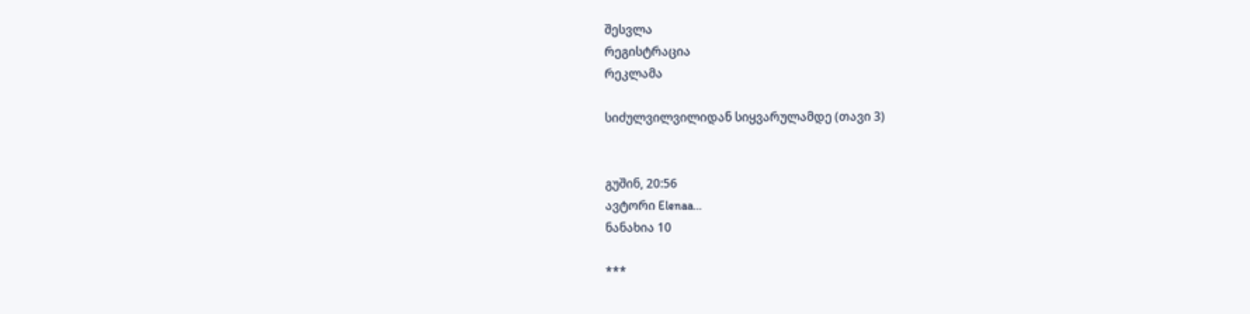შესვლა
რეგისტრაცია
რეკლამა

სიძულვილვილიდან სიყვარულამდე (თავი 3)


გუშინ, 20:56
ავტორი Elenaa…
ნანახია 10

***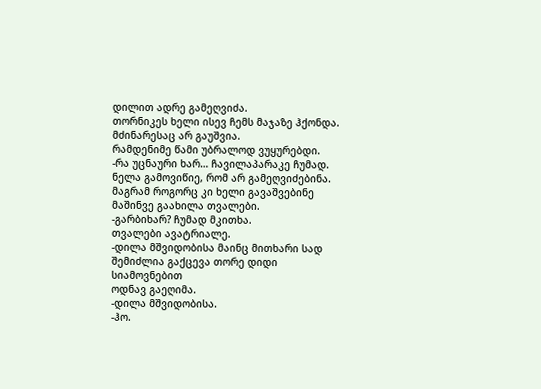დილით ადრე გამეღვიძა.
თორნიკეს ხელი ისევ ჩემს მაჯაზე ჰქონდა.
მძინარესაც არ გაუშვია.
რამდენიმე წამი უბრალოდ ვუყურებდი.
-რა უცნაური ხარ… ჩავილაპარაკე ჩუმად.
ნელა გამოვიწიე, რომ არ გამეღვიძებინა.
მაგრამ როგორც კი ხელი გავაშვებინე მაშინვე გაახილა თვალები.
-გარბიხარ? ჩუმად მკითხა.
თვალები ავატრიალე.
-დილა მშვიდობისა მაინც მითხარი სად შემიძლია გაქცევა თორე დიდი სიამოვნებით
ოდნავ გაეღიმა.
-დილა მშვიდობისა.
-ჰო.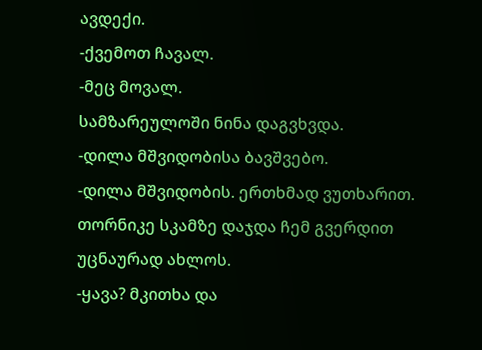ავდექი.
-ქვემოთ ჩავალ.
-მეც მოვალ.
სამზარეულოში ნინა დაგვხვდა.
-დილა მშვიდობისა ბავშვებო.
-დილა მშვიდობის. ერთხმად ვუთხარით.
თორნიკე სკამზე დაჯდა ჩემ გვერდით
უცნაურად ახლოს.
-ყავა? მკითხა და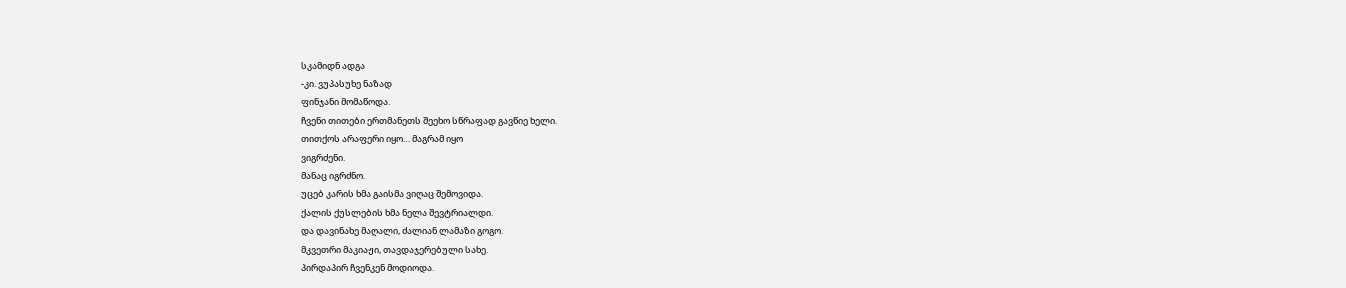სკამიდნ ადგა
-კი. ვუპასუხე ნაზად
ფინჯანი მომაწოდა.
ჩვენი თითები ერთმანეთს შეეხო სწრაფად გავწიე ხელი.
თითქოს არაფერი იყო… მაგრამ იყო
ვიგრძენი.
მანაც იგრძნო.
უცებ კარის ხმა გაისმა ვიღაც შემოვიდა.
ქალის ქუსლების ხმა ნელა შევტრიალდი.
და დავინახე მაღალი, ძალიან ლამაზი გოგო.
მკვეთრი მაკიაჟი, თავდაჯერებული სახე.
პირდაპირ ჩვენკენ მოდიოდა.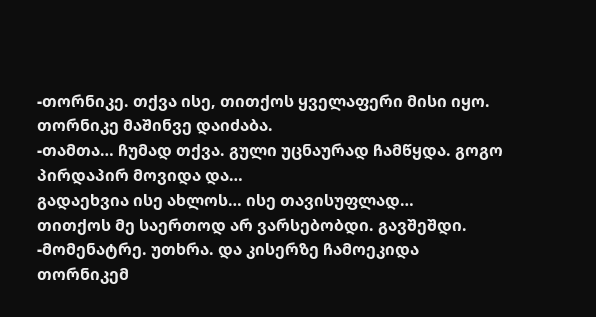-თორნიკე. თქვა ისე, თითქოს ყველაფერი მისი იყო.
თორნიკე მაშინვე დაიძაბა.
-თამთა… ჩუმად თქვა. გული უცნაურად ჩამწყდა. გოგო პირდაპირ მოვიდა და…
გადაეხვია ისე ახლოს… ისე თავისუფლად…
თითქოს მე საერთოდ არ ვარსებობდი. გავშეშდი.
-მომენატრე. უთხრა. და კისერზე ჩამოეკიდა
თორნიკემ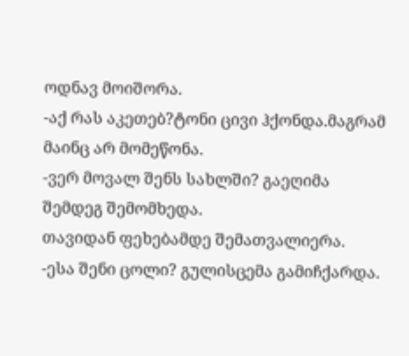ოდნავ მოიშორა.
-აქ რას აკეთებ?ტონი ცივი ჰქონდა.მაგრამ მაინც არ მომეწონა.
-ვერ მოვალ შენს სახლში? გაეღიმა
შემდეგ შემომხედა.
თავიდან ფეხებამდე შემათვალიერა.
-ესა შენი ცოლი? გულისცემა გამიჩქარდა.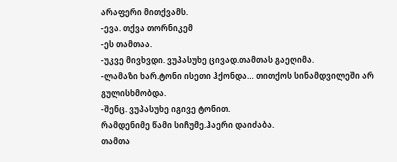არაფერი მითქვამს.
-ევა. თქვა თორნიკემ
-ეს თამთაა.
-უკვე მივხვდი. ვუპასუხე ცივად.თამთას გაეღიმა.
-ლამაზი ხარ.ტონი ისეთი ჰქონდა… თითქოს სინამდვილეში არ გულისხმობდა.
-შენც. ვუპასუხე იგივე ტონით.
რამდენიმე წამი სიჩუმე.ჰაერი დაიძაბა.
თამთა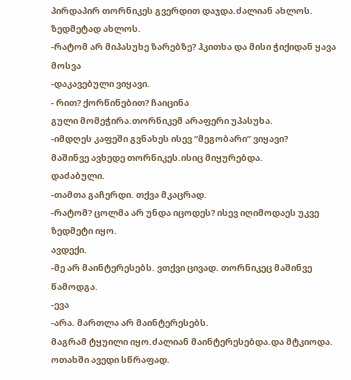პირდაპირ თორნიკეს გვერდით დაჯდა.ძალიან ახლოს.
ზედმეტად ახლოს.
-რატომ არ მიპასუხე ზარებზე? ჰკითხა და მისი ჭიქიდან ყავა მოსვა
-დაკავებული ვიყავი.
- რით? ქორწინებით? ჩაიცინა
გული მომეჭირა.თორნიკემ არაფერი უპასუხა.
-იმდღეს კაფეში გვნახეს ისევ “მეგობარი” ვიყავი?
მაშინვე ავხედე თორნიკეს.ისიც მიყურებდა.
დაძაბული.
-თამთა გაჩერდი. თქვა მკაცრად.
-რატომ? ცოლმა არ უნდა იცოდეს? ისევ იღიმოდაეს უკვე ზედმეტი იყო.
ავდექი.
-მე არ მაინტერესებს. ვთქვი ცივად. თორნიკეც მაშინვე წამოდგა.
-ევა
-არა. მართლა არ მაინტერესებს.
მაგრამ ტყუილი იყო.ძალიან მაინტერესებდა.და მტკიოდა.
ოთახში ავედი სწრაფად.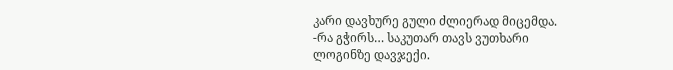კარი დავხურე გული ძლიერად მიცემდა.
-რა გჭირს… საკუთარ თავს ვუთხარი
ლოგინზე დავჯექი.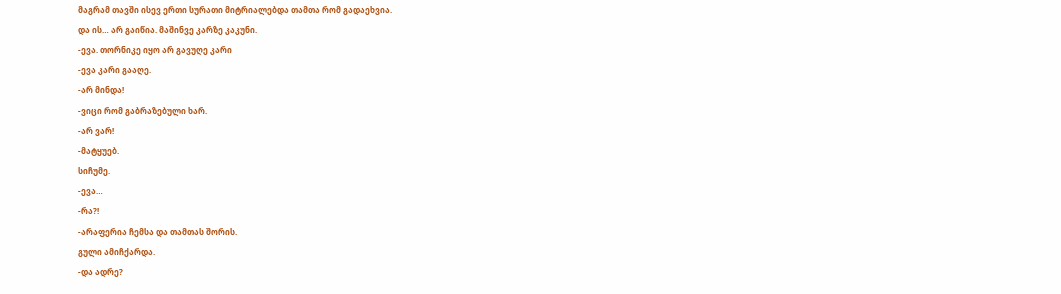მაგრამ თავში ისევ ერთი სურათი მიტრიალებდა თამთა რომ გადაეხვია.
და ის… არ გაიწია. მაშინვე კარზე კაკუნი.
-ევა. თორნიკე იყო არ გავუღე კარი
-ევა კარი გააღე.
-არ მინდა!
-ვიცი რომ გაბრაზებული ხარ.
-არ ვარ!
-მატყუებ.
სიჩუმე.
-ევა…
-რა?!
-არაფერია ჩემსა და თამთას შორის.
გული ამიჩქარდა.
-და ადრე?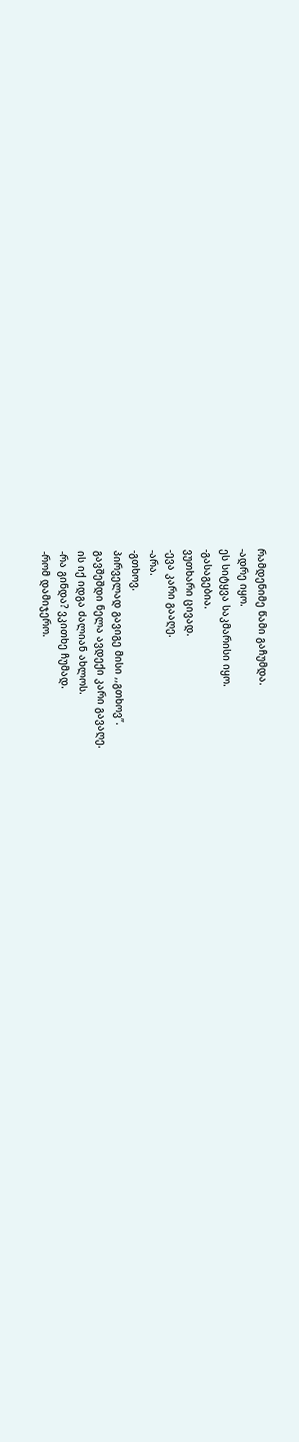რამდენიმე წამი გაჩუმდა.
-ადრე იყო.
ეს სიტყვა საკმარისი იყო.
-გასაგებია.
ვუთხარი ცივად.
-ევა კარი გააღე.
-არა.
-გთხოვ.
პირველად გავიგე მისი ,,გთხოვ”.
გავშეშდი ნელა ავდექი კარი გავაღე.
ის იქ იდგა ძალიან ახლოს.
-რა გინდა? ვკითხე ჩუმად.
-რომ დამიჯერო.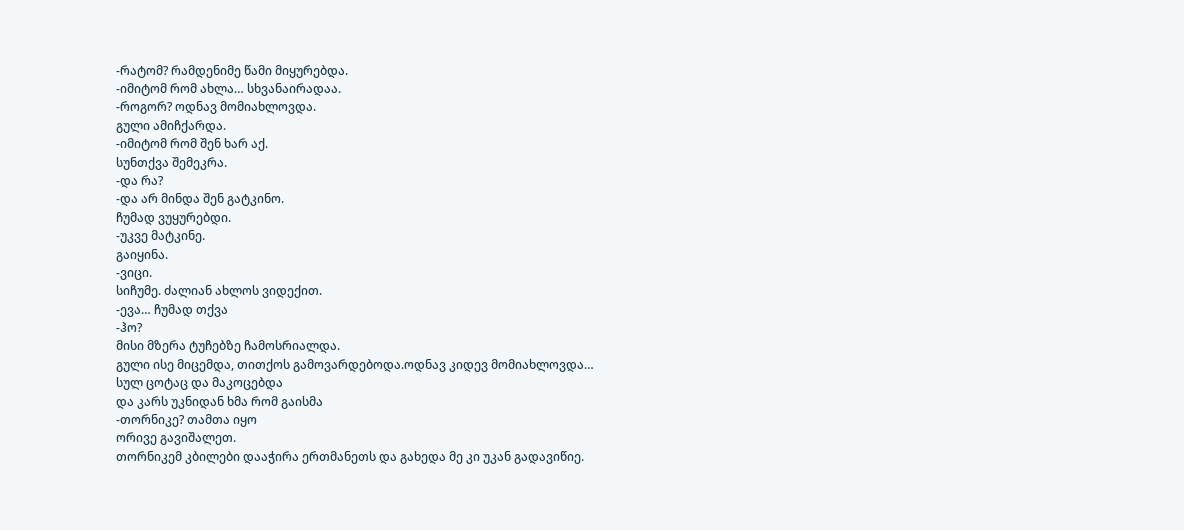-რატომ? რამდენიმე წამი მიყურებდა.
-იმიტომ რომ ახლა… სხვანაირადაა.
-როგორ? ოდნავ მომიახლოვდა.
გული ამიჩქარდა.
-იმიტომ რომ შენ ხარ აქ.
სუნთქვა შემეკრა.
-და რა?
-და არ მინდა შენ გატკინო.
ჩუმად ვუყურებდი.
-უკვე მატკინე.
გაიყინა.
-ვიცი.
სიჩუმე. ძალიან ახლოს ვიდექით.
-ევა… ჩუმად თქვა
-ჰო?
მისი მზერა ტუჩებზე ჩამოსრიალდა.
გული ისე მიცემდა, თითქოს გამოვარდებოდა.ოდნავ კიდევ მომიახლოვდა…
სულ ცოტაც და მაკოცებდა
და კარს უკნიდან ხმა რომ გაისმა
-თორნიკე? თამთა იყო
ორივე გავიშალეთ.
თორნიკემ კბილები დააჭირა ერთმანეთს და გახედა მე კი უკან გადავიწიე.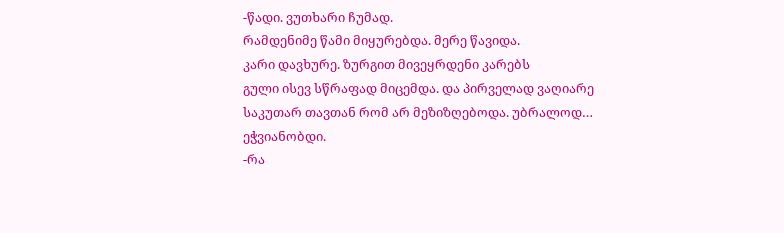-წადი. ვუთხარი ჩუმად.
რამდენიმე წამი მიყურებდა. მერე წავიდა.
კარი დავხურე. ზურგით მივეყრდენი კარებს
გული ისევ სწრაფად მიცემდა. და პირველად ვაღიარე საკუთარ თავთან რომ არ მეზიზღებოდა. უბრალოდ…
ეჭვიანობდი.
-რა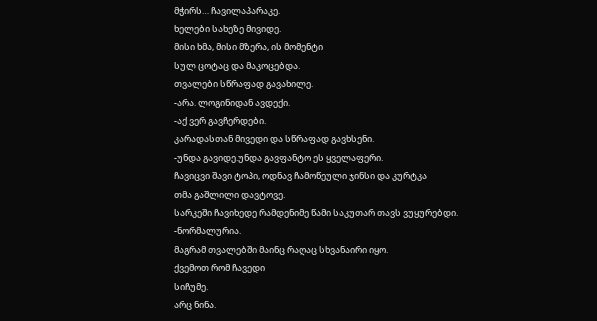მჭირს… ჩავილაპარაკე.
ხელები სახეზე მივიდე.
მისი ხმა, მისი მზერა, ის მომენტი
სულ ცოტაც და მაკოცებდა.
თვალები სწრაფად გავახილე.
-არა. ლოგინიდან ავდექი.
-აქ ვერ გავჩერდები.
კარადასთან მივედი და სწრაფად გავხსენი.
-უნდა გავიდე.უნდა გავფანტო ეს ყველაფერი.
ჩავიცვი შავი ტოპი, ოდნავ ჩამოწეული ჯინსი და კურტკა
თმა გაშლილი დავტოვე.
სარკეში ჩავიხედე რამდენიმე წამი საკუთარ თავს ვუყურებდი.
-ნორმალურია.
მაგრამ თვალებში მაინც რაღაც სხვანაირი იყო.
ქვემოთ რომ ჩავედი
სიჩუმე.
არც ნინა.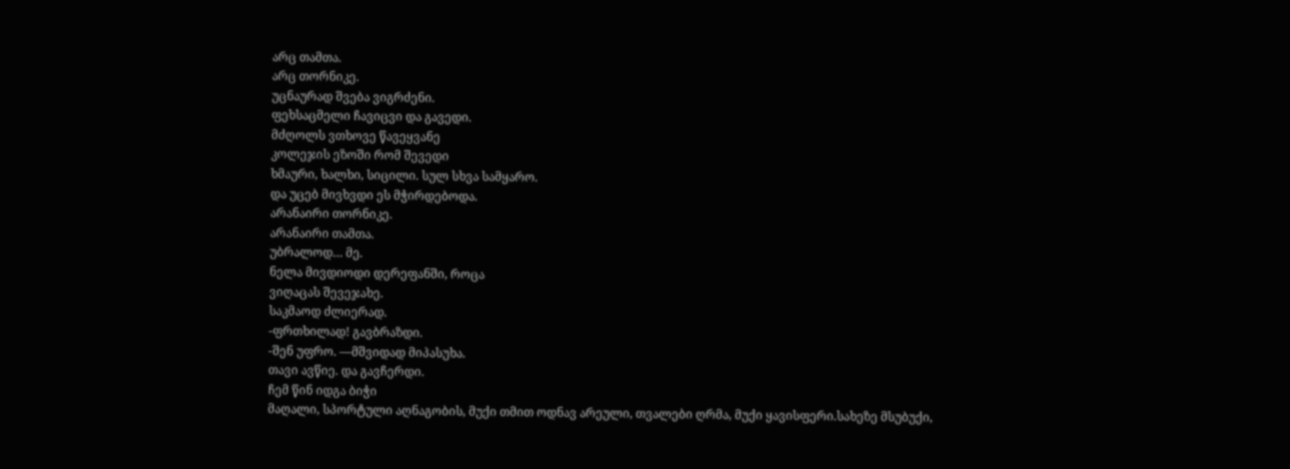არც თამთა.
არც თორნიკე.
უცნაურად შვება ვიგრძენი.
ფეხსაცმელი ჩავიცვი და გავედი.
მძღოლს ვთხოვე წავეყვანე
კოლეჯის ეზოში რომ შევედი
ხმაური, ხალხი, სიცილი. სულ სხვა სამყარო.
და უცებ მივხვდი ეს მჭირდებოდა.
არანაირი თორნიკე.
არანაირი თამთა.
უბრალოდ… მე.
ნელა მივდიოდი დერეფანში, როცა
ვიღაცას შევეჯახე.
საკმაოდ ძლიერად.
-ფრთხილად! გავბრაზდი.
-შენ უფრო. —მშვიდად მიპასუხა.
თავი ავწიე. და გავჩერდი.
ჩემ წინ იდგა ბიჭი
მაღალი, სპორტული აღნაგობის, მუქი თმით ოდნავ არეული, თვალები ღრმა, მუქი ყავისფერი.სახეზე მსუბუქი,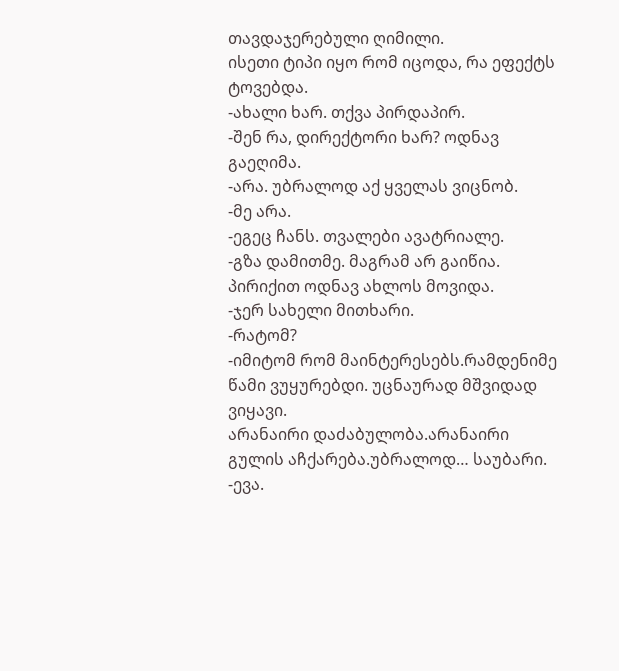თავდაჯერებული ღიმილი.
ისეთი ტიპი იყო რომ იცოდა, რა ეფექტს ტოვებდა.
-ახალი ხარ. თქვა პირდაპირ.
-შენ რა, დირექტორი ხარ? ოდნავ გაეღიმა.
-არა. უბრალოდ აქ ყველას ვიცნობ.
-მე არა.
-ეგეც ჩანს. თვალები ავატრიალე.
-გზა დამითმე. მაგრამ არ გაიწია.
პირიქით ოდნავ ახლოს მოვიდა.
-ჯერ სახელი მითხარი.
-რატომ?
-იმიტომ რომ მაინტერესებს.რამდენიმე წამი ვუყურებდი. უცნაურად მშვიდად ვიყავი.
არანაირი დაძაბულობა.არანაირი გულის აჩქარება.უბრალოდ… საუბარი.
-ევა.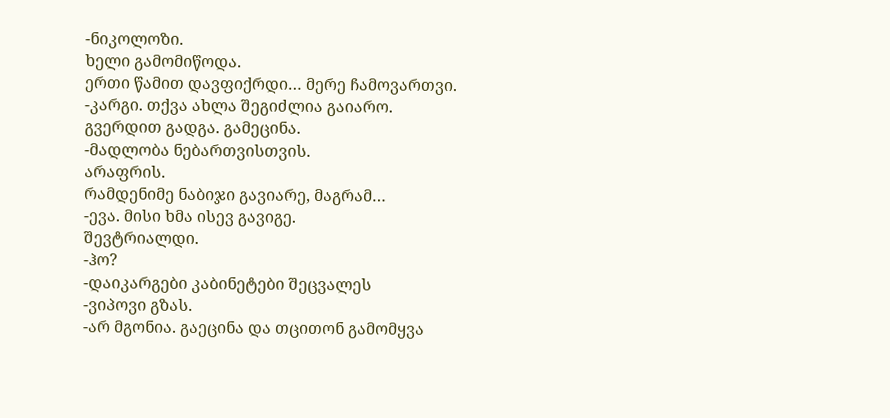-ნიკოლოზი.
ხელი გამომიწოდა.
ერთი წამით დავფიქრდი… მერე ჩამოვართვი.
-კარგი. თქვა ახლა შეგიძლია გაიარო.
გვერდით გადგა. გამეცინა.
-მადლობა ნებართვისთვის.
არაფრის.
რამდენიმე ნაბიჯი გავიარე, მაგრამ…
-ევა. მისი ხმა ისევ გავიგე.
შევტრიალდი.
-ჰო?
-დაიკარგები კაბინეტები შეცვალეს
-ვიპოვი გზას.
-არ მგონია. გაეცინა და თცითონ გამომყვა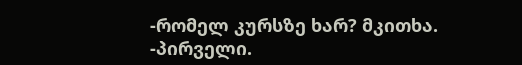-რომელ კურსზე ხარ? მკითხა.
-პირველი.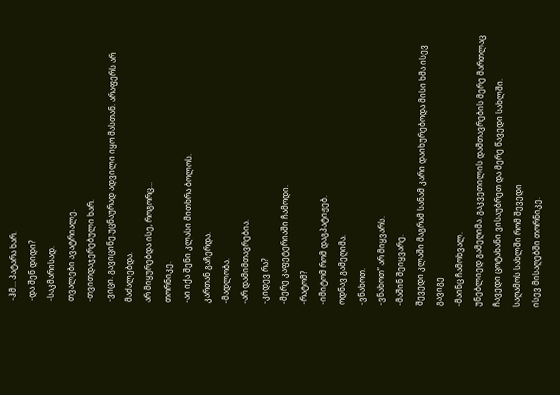-ჰმ… პატარა ხარ.
-და შენ დიდი?
-საკმარისად.
თვალები ავატრიალე.
-თვითდაჯერებული ხარ.
-ვიცი. გავიცინე.უცნაურად ადვილი იყო მასთან. არაფერს არ მაძალებდა.
არ მიყურებდა ისე, როგორც…
თორნიკე.
-აი იქა შენი კლასი მითხრა ბოლოს.
კართან გაჩერდა.
-მადლობა.
-არ დამიმთავრებია.
-კიდევ რა?
-მერე კაფეტერიაში ჩამოდი.
-რატომ?
-იმიტომ რომ დაგპატიჟებ.
ოდნავ გამეღიმა.
-ვნახოთ.
-ვნახოთ” არ მიყვარს.
-მაშინ შეიყვარე.
შევედი კლაში მაგრამ სანამ კარი დაიხურებოდა მისი ხმა ისევ გავიგე
-მაინც ჩამოხვალ.
უნებლიედ გამეღიმა. გაკვეთილის დამთავრების მერე მართლაც ჩავედი ცოტახანი ვისაუბრეთ და მერე წავედი სახლში.
საღამოს სახლში რომ შევედი
ისევ მისაღებში თორნიკე.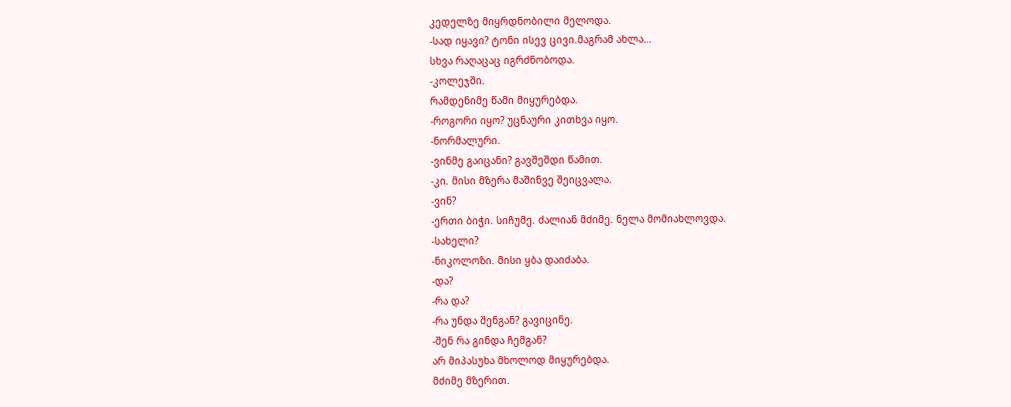კედელზე მიყრდნობილი მელოდა.
-სად იყავი? ტონი ისევ ცივი.მაგრამ ახლა…
სხვა რაღაცაც იგრძნობოდა.
-კოლეჯში.
რამდენიმე წამი მიყურებდა.
-როგორი იყო? უცნაური კითხვა იყო.
-ნორმალური.
-ვინმე გაიცანი? გავშეშდი წამით.
-კი. მისი მზერა მაშინვე შეიცვალა.
-ვინ?
-ერთი ბიჭი. სიჩუმე. ძალიან მძიმე. ნელა მომიახლოვდა.
-სახელი?
-ნიკოლოზი. მისი ყბა დაიძაბა.
-და?
-რა და?
-რა უნდა შენგან? გავიცინე.
-შენ რა გინდა ჩემგან?
არ მიპასუხა მხოლოდ მიყურებდა.
მძიმე მზერით.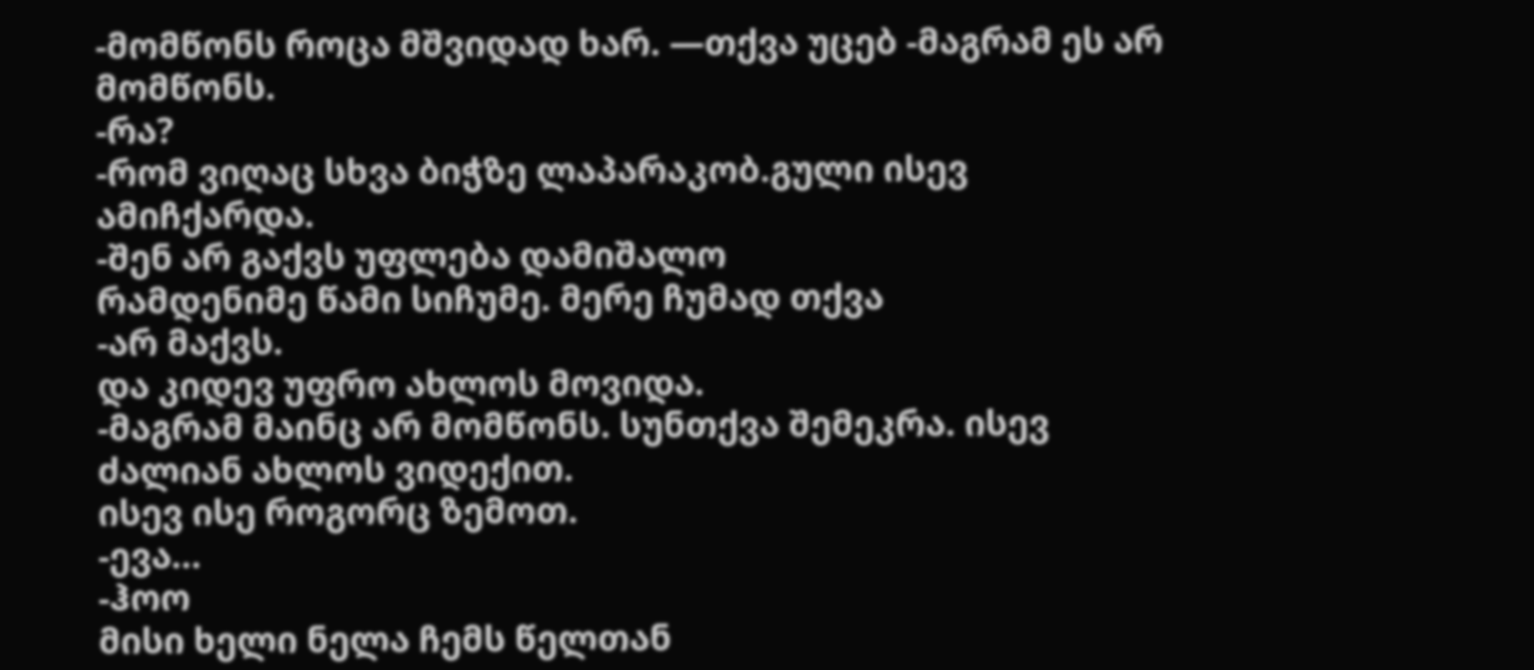-მომწონს როცა მშვიდად ხარ. —თქვა უცებ -მაგრამ ეს არ მომწონს.
-რა?
-რომ ვიღაც სხვა ბიჭზე ლაპარაკობ.გული ისევ ამიჩქარდა.
-შენ არ გაქვს უფლება დამიშალო
რამდენიმე წამი სიჩუმე. მერე ჩუმად თქვა
-არ მაქვს.
და კიდევ უფრო ახლოს მოვიდა.
-მაგრამ მაინც არ მომწონს. სუნთქვა შემეკრა. ისევ ძალიან ახლოს ვიდექით.
ისევ ისე როგორც ზემოთ.
-ევა…
-ჰოო
მისი ხელი ნელა ჩემს წელთან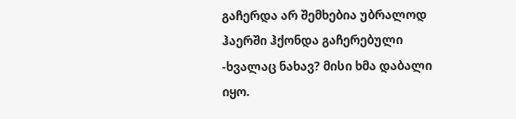გაჩერდა არ შემხებია უბრალოდ ჰაერში ჰქონდა გაჩერებული
-ხვალაც ნახავ? მისი ხმა დაბალი იყო.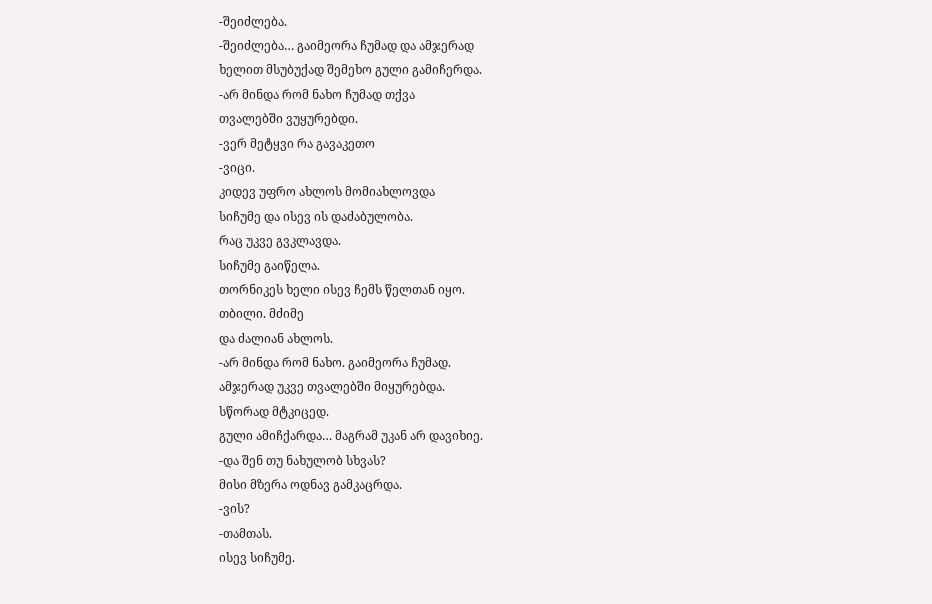-შეიძლება.
-შეიძლება… გაიმეორა ჩუმად და ამჯერად
ხელით მსუბუქად შემეხო გული გამიჩერდა.
-არ მინდა რომ ნახო ჩუმად თქვა
თვალებში ვუყურებდი.
-ვერ მეტყვი რა გავაკეთო
-ვიცი.
კიდევ უფრო ახლოს მომიახლოვდა
სიჩუმე და ისევ ის დაძაბულობა.
რაც უკვე გვკლავდა.
სიჩუმე გაიწელა.
თორნიკეს ხელი ისევ ჩემს წელთან იყო.
თბილი. მძიმე
და ძალიან ახლოს.
-არ მინდა რომ ნახო. გაიმეორა ჩუმად.
ამჯერად უკვე თვალებში მიყურებდა.
სწორად მტკიცედ.
გული ამიჩქარდა… მაგრამ უკან არ დავიხიე.
-და შენ თუ ნახულობ სხვას?
მისი მზერა ოდნავ გამკაცრდა.
-ვის?
-თამთას.
ისევ სიჩუმე.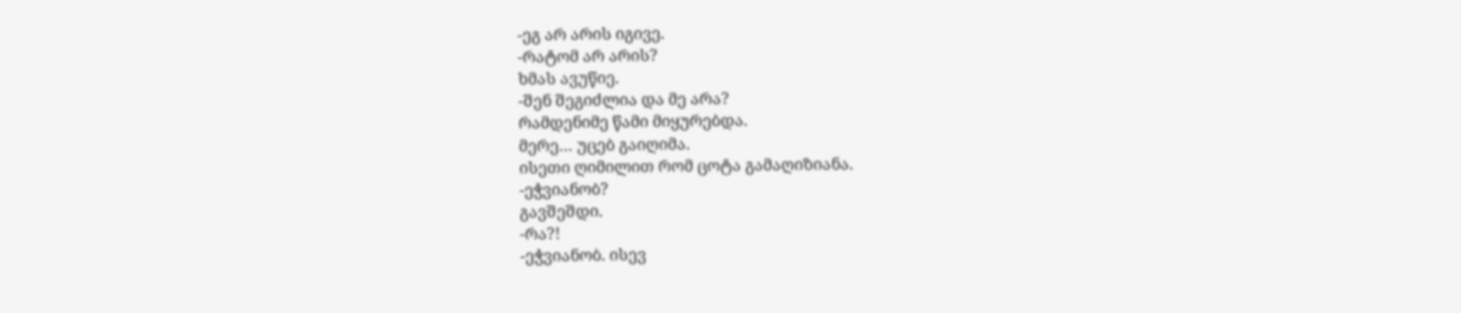-ეგ არ არის იგივე.
-რატომ არ არის?
ხმას ავუწიე.
-შენ შეგიძლია და მე არა?
რამდენიმე წამი მიყურებდა.
მერე… უცებ გაიღიმა.
ისეთი ღიმილით რომ ცოტა გამაღიზიანა.
-ეჭვიანობ?
გავშეშდი.
-რა?!
-ეჭვიანობ. ისევ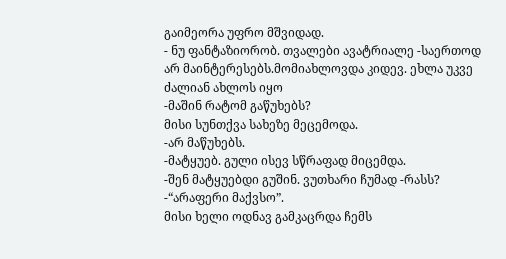გაიმეორა უფრო მშვიდად.
- ნუ ფანტაზიორობ. თვალები ავატრიალე -საერთოდ არ მაინტერესებს.მომიახლოვდა კიდევ. ეხლა უკვე ძალიან ახლოს იყო
-მაშინ რატომ გაწუხებს?
მისი სუნთქვა სახეზე მეცემოდა.
-არ მაწუხებს.
-მატყუებ. გული ისევ სწრაფად მიცემდა.
-შენ მატყუებდი გუშინ. ვუთხარი ჩუმად -რასს?
-“არაფერი მაქვსო”.
მისი ხელი ოდნავ გამკაცრდა ჩემს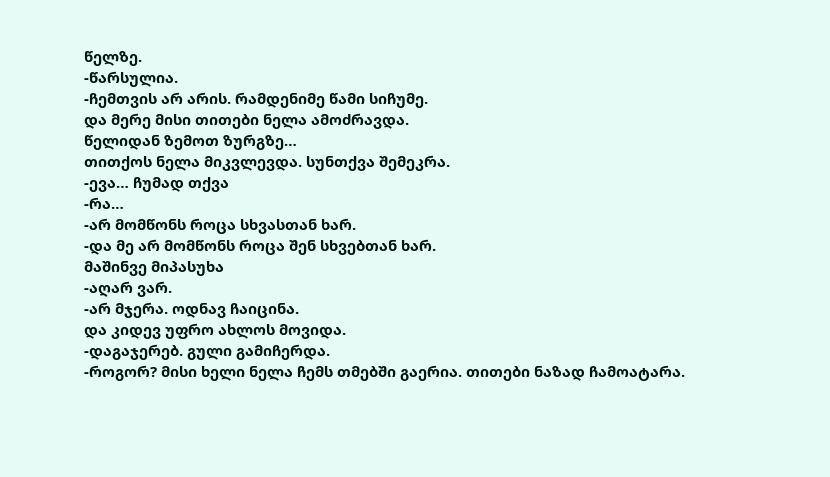წელზე.
-წარსულია.
-ჩემთვის არ არის. რამდენიმე წამი სიჩუმე.
და მერე მისი თითები ნელა ამოძრავდა.
წელიდან ზემოთ ზურგზე…
თითქოს ნელა მიკვლევდა. სუნთქვა შემეკრა.
-ევა… ჩუმად თქვა
-რა…
-არ მომწონს როცა სხვასთან ხარ.
-და მე არ მომწონს როცა შენ სხვებთან ხარ.
მაშინვე მიპასუხა
-აღარ ვარ.
-არ მჯერა. ოდნავ ჩაიცინა.
და კიდევ უფრო ახლოს მოვიდა.
-დაგაჯერებ. გული გამიჩერდა.
-როგორ? მისი ხელი ნელა ჩემს თმებში გაერია. თითები ნაზად ჩამოატარა.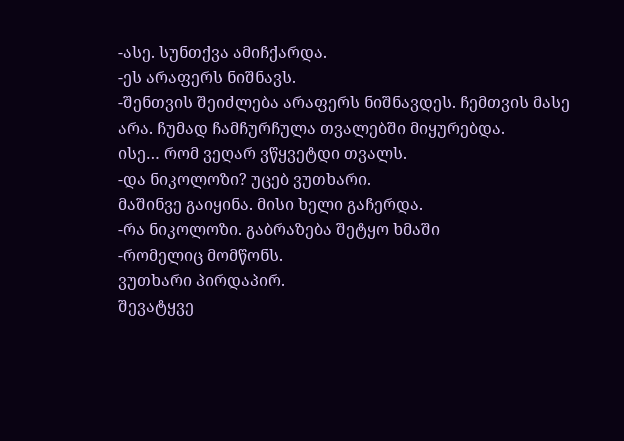-ასე. სუნთქვა ამიჩქარდა.
-ეს არაფერს ნიშნავს.
-შენთვის შეიძლება არაფერს ნიშნავდეს. ჩემთვის მასე არა. ჩუმად ჩამჩურჩულა თვალებში მიყურებდა.
ისე… რომ ვეღარ ვწყვეტდი თვალს.
-და ნიკოლოზი? უცებ ვუთხარი.
მაშინვე გაიყინა. მისი ხელი გაჩერდა.
-რა ნიკოლოზი. გაბრაზება შეტყო ხმაში
-რომელიც მომწონს.
ვუთხარი პირდაპირ.
შევატყვე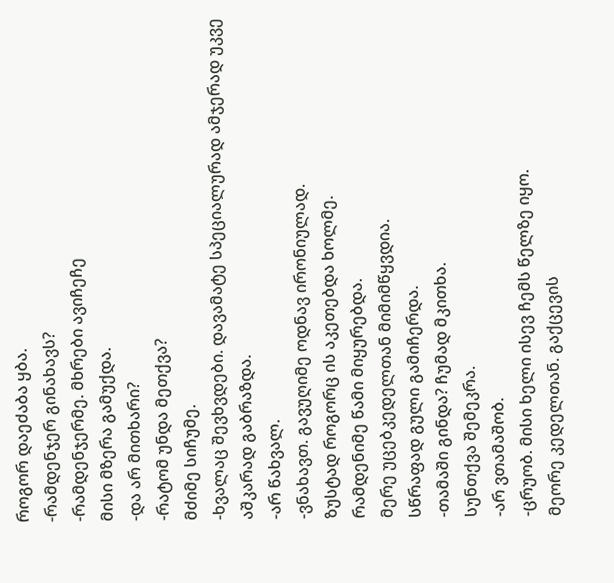როგორ დაეძაბა ყბა.
-რამდენჯერ გინახავს?
-რამდენჯერმე. მხრები ავიჩეჩე
მისი მზერა გამუქდა.
-და არ მითხარი?
-რატომ უნდა მეთქვა?
მძიმე სიჩუმე.
-ხვალაც შევხვდები. დავამატე სპეციალურად ამჯერად უკვე აშკარად გაბრაზდა.
-არ წახვალ.
-ვნახავთ. გავუღიმე ოდნავ ირონიულად.
ზუსტად როგორც ის აკეთებდა ხოლმე.
რამდენიმე წამი მიყურებდა.
მერე უცებკედელთან მიმიმწყვდია.
სწრაფად გული გამიჩერდა.
-თამაში გინდა? ჩუმად მკითხა.
სუნთქვა შემეკრა.
-არ ვთამაშობ.
-ცრუობ. მისი ხელი ისევ ჩემს წელზე იყო.
მეორე კედელთან. გაქცევის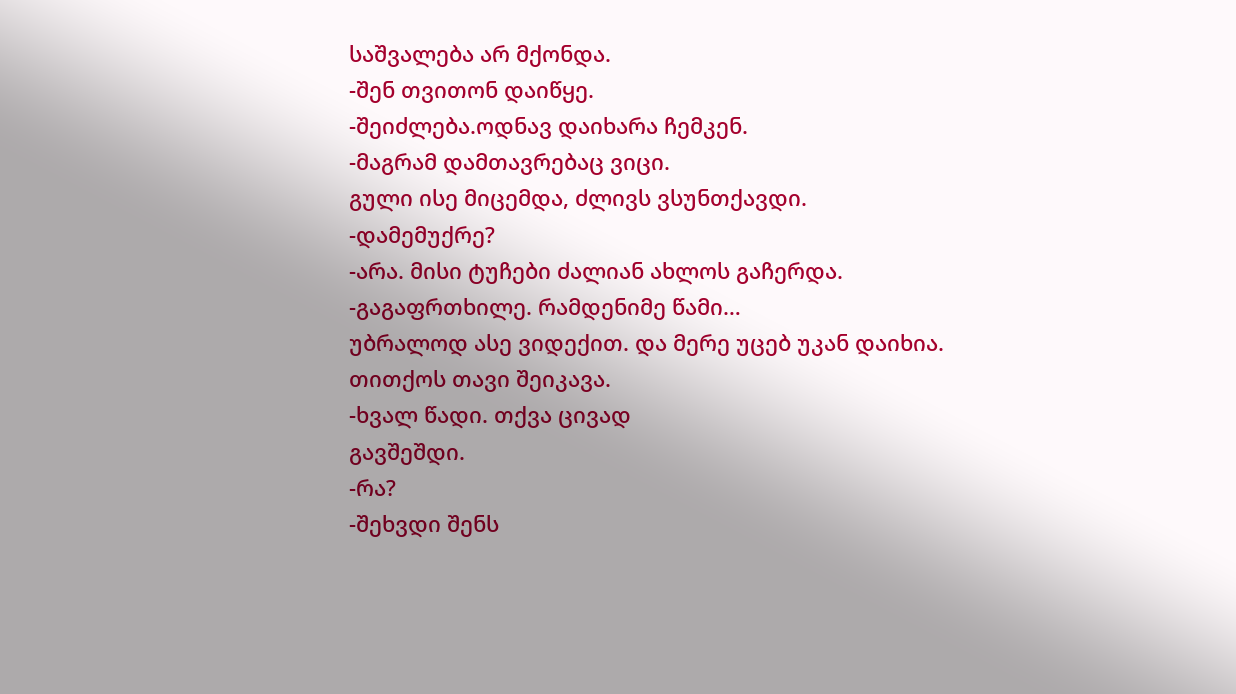საშვალება არ მქონდა.
-შენ თვითონ დაიწყე.
-შეიძლება.ოდნავ დაიხარა ჩემკენ.
-მაგრამ დამთავრებაც ვიცი.
გული ისე მიცემდა, ძლივს ვსუნთქავდი.
-დამემუქრე?
-არა. მისი ტუჩები ძალიან ახლოს გაჩერდა.
-გაგაფრთხილე. რამდენიმე წამი…
უბრალოდ ასე ვიდექით. და მერე უცებ უკან დაიხია. თითქოს თავი შეიკავა.
-ხვალ წადი. თქვა ცივად
გავშეშდი.
-რა?
-შეხვდი შენს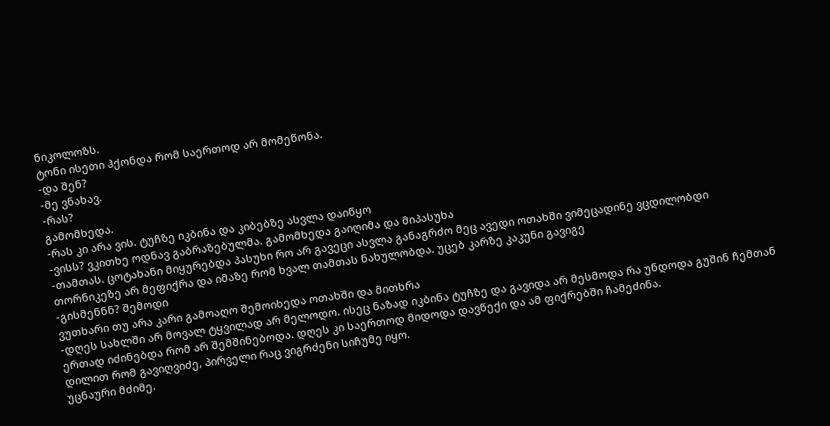ნიკოლოზს.
ტონი ისეთი ჰქონდა რომ საერთოდ არ მომეწონა.
-და შენ?
-მე ვნახავ.
-რას?
გამომხედა.
-რას კი არა ვის. ტუჩზე იკბინა და კიბებზე ასვლა დაიწყო
-ვისს? ვკითხე ოდნავ გაბრაზებულმა. გამომხედა გაიღიმა და მიპასუხა
-თამთას. ცოტახანი მიყურებდა პასუხი რო არ გავეცი ასვლა განაგრძო მეც ავედი ოთახში ვიმეცადინე ვცდილობდი თორნიკეზე არ მეფიქრა და იმაზე რომ ხვალ თამთას ნახულობდა. უცებ კარზე კაკუნი გავიგე
-გისმენნნ? შემოდი
ვუთხარი თუ არა კარი გამოაღო შემოიხედა ოთახში და მითხრა
-დღეს სახლში არ მოვალ ტყვილად არ მელოდო. ისეც ნაზად იკბინა ტუჩზე და გავიდა არ მესმოდა რა უნდოდა გუშინ ჩემთან ერთად იძინებდა რომ არ შემშინებოდა. დღეს კი საერთოდ მიდოდა დავწექი და ამ ფიქრებში ჩამეძინა.
დილით რომ გავიღვიძე, პირველი რაც ვიგრძენი სიჩუმე იყო.
უცნაური მძიმე.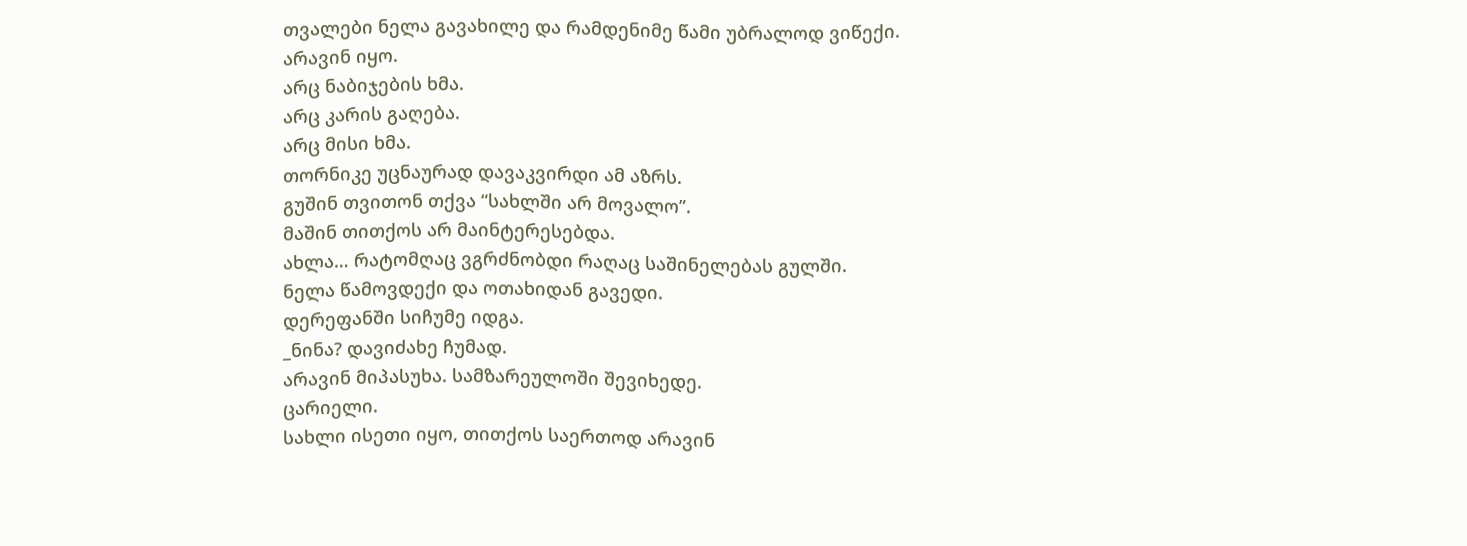თვალები ნელა გავახილე და რამდენიმე წამი უბრალოდ ვიწექი.
არავინ იყო.
არც ნაბიჯების ხმა.
არც კარის გაღება.
არც მისი ხმა.
თორნიკე უცნაურად დავაკვირდი ამ აზრს.
გუშინ თვითონ თქვა “სახლში არ მოვალო”.
მაშინ თითქოს არ მაინტერესებდა.
ახლა… რატომღაც ვგრძნობდი რაღაც საშინელებას გულში.
ნელა წამოვდექი და ოთახიდან გავედი.
დერეფანში სიჩუმე იდგა.
_ნინა? დავიძახე ჩუმად.
არავინ მიპასუხა. სამზარეულოში შევიხედე.
ცარიელი.
სახლი ისეთი იყო, თითქოს საერთოდ არავინ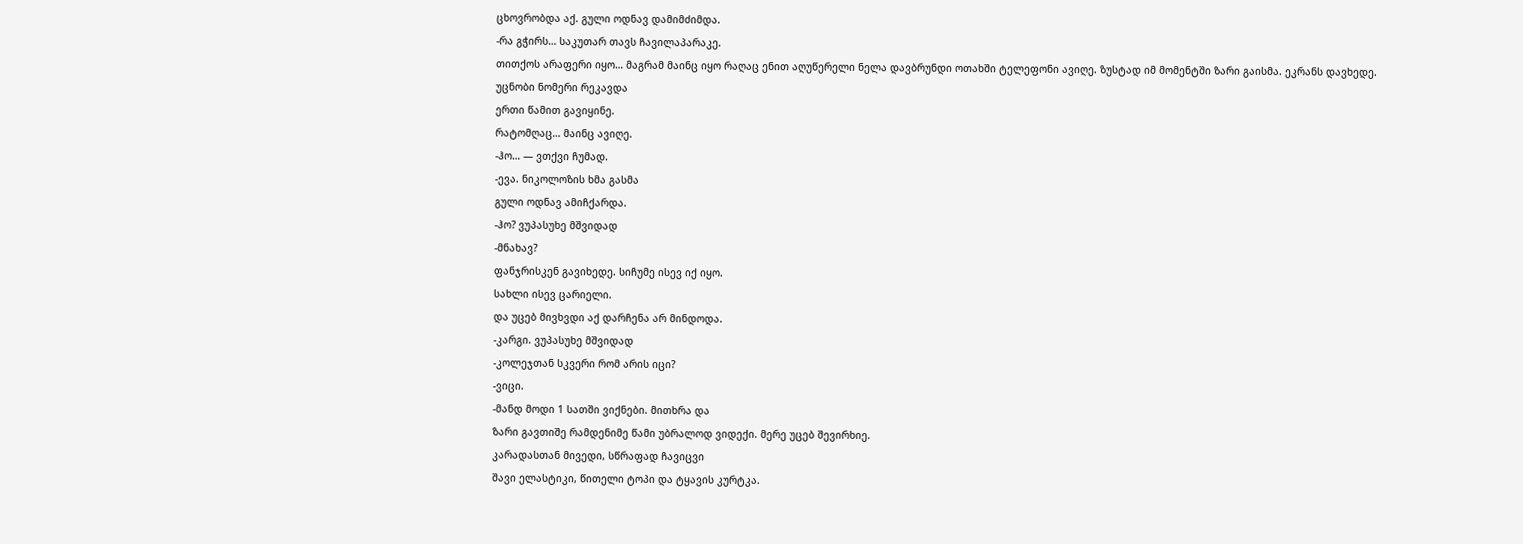ცხოვრობდა აქ. გული ოდნავ დამიმძიმდა.
-რა გჭირს… საკუთარ თავს ჩავილაპარაკე.
თითქოს არაფერი იყო… მაგრამ მაინც იყო რაღაც ენით აღუწერელი ნელა დავბრუნდი ოთახში ტელეფონი ავიღე. ზუსტად იმ მომენტში ზარი გაისმა. ეკრანს დავხედე.
უცნობი ნომერი რეკავდა
ერთი წამით გავიყინე.
რატომღაც… მაინც ავიღე.
-ჰო… — ვთქვი ჩუმად.
-ევა. ნიკოლოზის ხმა გასმა
გული ოდნავ ამიჩქარდა.
-ჰო? ვუპასუხე მშვიდად
-მნახავ?
ფანჯრისკენ გავიხედე. სიჩუმე ისევ იქ იყო.
სახლი ისევ ცარიელი.
და უცებ მივხვდი აქ დარჩენა არ მინდოდა.
-კარგი. ვუპასუხე მშვიდად
-კოლეჯთან სკვერი რომ არის იცი?
-ვიცი.
-მანდ მოდი 1 სათში ვიქნები. მითხრა და
ზარი გავთიშე რამდენიმე წამი უბრალოდ ვიდექი. მერე უცებ შევირხიე.
კარადასთან მივედი, სწრაფად ჩავიცვი
შავი ელასტიკი, წითელი ტოპი და ტყავის კურტკა.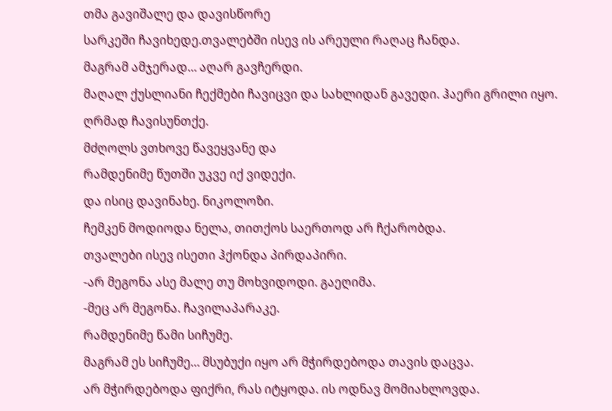თმა გავიშალე და დავისწორე
სარკეში ჩავიხედე.თვალებში ისევ ის არეული რაღაც ჩანდა.
მაგრამ ამჯერად… აღარ გავჩერდი.
მაღალ ქუსლიანი ჩექმები ჩავიცვი და სახლიდან გავედი. ჰაერი გრილი იყო.
ღრმად ჩავისუნთქე.
მძღოლს ვთხოვე წავეყვანე და
რამდენიმე წუთში უკვე იქ ვიდექი.
და ისიც დავინახე. ნიკოლოზი.
ჩემკენ მოდიოდა ნელა, თითქოს საერთოდ არ ჩქარობდა.
თვალები ისევ ისეთი ჰქონდა პირდაპირი.
-არ მეგონა ასე მალე თუ მოხვიდოდი. გაეღიმა.
-მეც არ მეგონა. ჩავილაპარაკე.
რამდენიმე წამი სიჩუმე.
მაგრამ ეს სიჩუმე… მსუბუქი იყო არ მჭირდებოდა თავის დაცვა.
არ მჭირდებოდა ფიქრი, რას იტყოდა. ის ოდნავ მომიახლოვდა.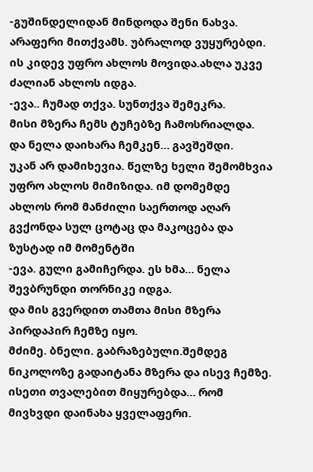-გუშინდელიდან მინდოდა შენი ნახვა.
არაფერი მითქვამს. უბრალოდ ვუყურებდი.
ის კიდევ უფრო ახლოს მოვიდა.ახლა უკვე ძალიან ახლოს იდგა.
-ევა.. ჩუმად თქვა. სუნთქვა შემეკრა.
მისი მზერა ჩემს ტუჩებზე ჩამოსრიალდა.
და ნელა დაიხარა ჩემკენ… გავშეშდი.
უკან არ დამიხევია. წელზე ხელი შემომხვია უფრო ახლოს მიმიზიდა. იმ დომემდე ახლოს რომ მანძილი საერთოდ აღარ გვქონდა სულ ცოტაც და მაკოცება და ზუსტად იმ მომენტში
-ევა. გული გამიჩერდა. ეს ხმა… ნელა შევბრუნდი თორნიკე იდგა.
და მის გვერდით თამთა მისი მზერა პირდაპირ ჩემზე იყო.
მძიმე. ბნელი. გაბრაზებული.შემდეგ ნიკოლოზე გადაიტანა მზერა და ისევ ჩემზე.
ისეთი თვალებით მიყურებდა… რომ მივხვდი დაინახა ყველაფერი.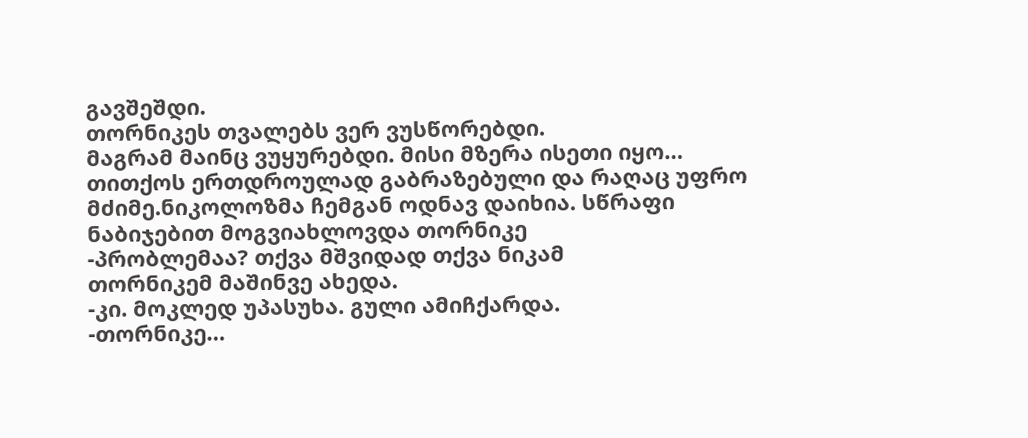გავშეშდი.
თორნიკეს თვალებს ვერ ვუსწორებდი.
მაგრამ მაინც ვუყურებდი. მისი მზერა ისეთი იყო… თითქოს ერთდროულად გაბრაზებული და რაღაც უფრო მძიმე.ნიკოლოზმა ჩემგან ოდნავ დაიხია. სწრაფი ნაბიჯებით მოგვიახლოვდა თორნიკე
-პრობლემაა? თქვა მშვიდად თქვა ნიკამ
თორნიკემ მაშინვე ახედა.
-კი. მოკლედ უპასუხა. გული ამიჩქარდა.
-თორნიკე…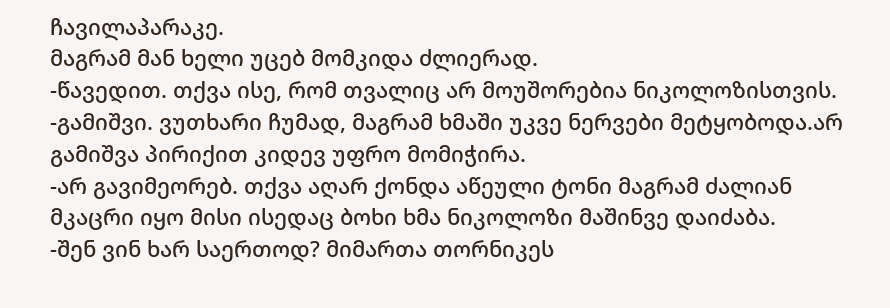ჩავილაპარაკე.
მაგრამ მან ხელი უცებ მომკიდა ძლიერად.
-წავედით. თქვა ისე, რომ თვალიც არ მოუშორებია ნიკოლოზისთვის.
-გამიშვი. ვუთხარი ჩუმად, მაგრამ ხმაში უკვე ნერვები მეტყობოდა.არ გამიშვა პირიქით კიდევ უფრო მომიჭირა.
-არ გავიმეორებ. თქვა აღარ ქონდა აწეული ტონი მაგრამ ძალიან მკაცრი იყო მისი ისედაც ბოხი ხმა ნიკოლოზი მაშინვე დაიძაბა.
-შენ ვინ ხარ საერთოდ? მიმართა თორნიკეს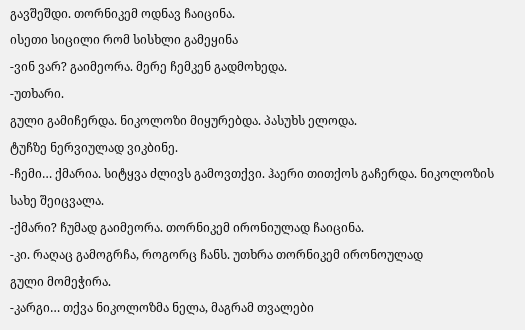გავშეშდი. თორნიკემ ოდნავ ჩაიცინა.
ისეთი სიცილი რომ სისხლი გამეყინა
-ვინ ვარ? გაიმეორა. მერე ჩემკენ გადმოხედა.
-უთხარი.
გული გამიჩერდა. ნიკოლოზი მიყურებდა. პასუხს ელოდა.
ტუჩზე ნერვიულად ვიკბინე.
-ჩემი… ქმარია. სიტყვა ძლივს გამოვთქვი. ჰაერი თითქოს გაჩერდა. ნიკოლოზის სახე შეიცვალა.
-ქმარი? ჩუმად გაიმეორა. თორნიკემ ირონიულად ჩაიცინა.
-კი. რაღაც გამოგრჩა, როგორც ჩანს. უთხრა თორნიკემ ირონოულად
გული მომეჭირა.
-კარგი… თქვა ნიკოლოზმა ნელა, მაგრამ თვალები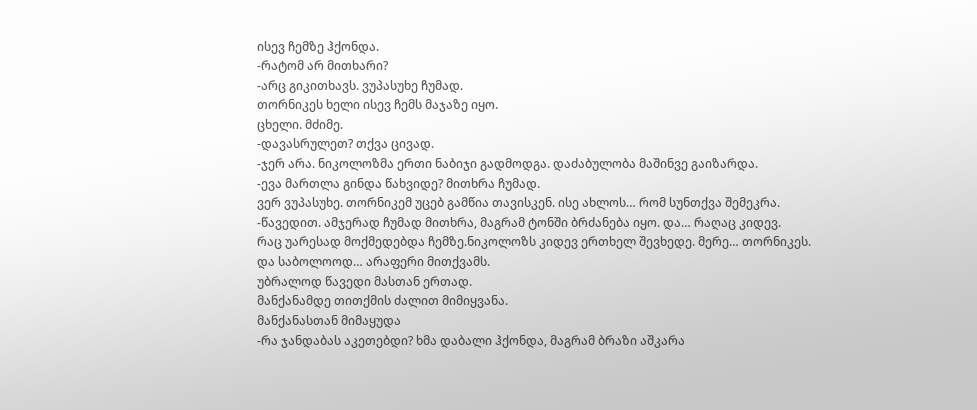ისევ ჩემზე ჰქონდა.
-რატომ არ მითხარი?
-არც გიკითხავს. ვუპასუხე ჩუმად.
თორნიკეს ხელი ისევ ჩემს მაჯაზე იყო.
ცხელი. მძიმე.
-დავასრულეთ? თქვა ცივად.
-ჯერ არა. ნიკოლოზმა ერთი ნაბიჯი გადმოდგა. დაძაბულობა მაშინვე გაიზარდა.
-ევა მართლა გინდა წახვიდე? მითხრა ჩუმად.
ვერ ვუპასუხე. თორნიკემ უცებ გამწია თავისკენ. ისე ახლოს… რომ სუნთქვა შემეკრა.
-წავედით. ამჯერად ჩუმად მითხრა, მაგრამ ტონში ბრძანება იყო. და… რაღაც კიდევ.
რაც უარესად მოქმედებდა ჩემზე.ნიკოლოზს კიდევ ერთხელ შევხედე. მერე… თორნიკეს.
და საბოლოოდ… არაფერი მითქვამს.
უბრალოდ წავედი მასთან ერთად.
მანქანამდე თითქმის ძალით მიმიყვანა.
მანქანასთან მიმაყუდა
-რა ჯანდაბას აკეთებდი? ხმა დაბალი ჰქონდა, მაგრამ ბრაზი აშკარა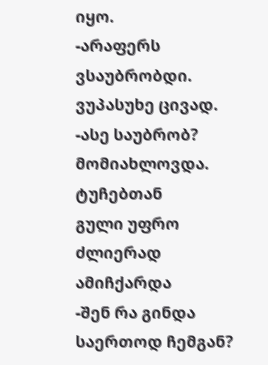იყო.
-არაფერს ვსაუბრობდი. ვუპასუხე ცივად.
-ასე საუბრობ? მომიახლოვდა. ტუჩებთან
გული უფრო ძლიერად ამიჩქარდა
-შენ რა გინდა საერთოდ ჩემგან?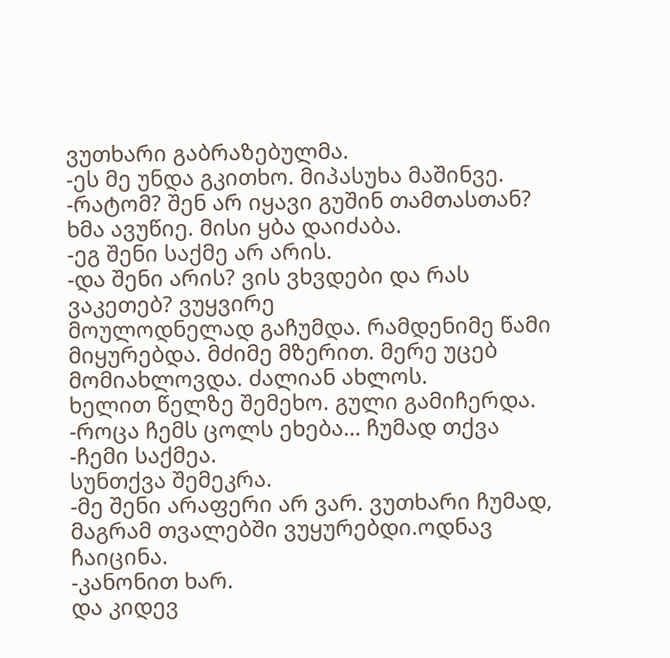ვუთხარი გაბრაზებულმა.
-ეს მე უნდა გკითხო. მიპასუხა მაშინვე.
-რატომ? შენ არ იყავი გუშინ თამთასთან? ხმა ავუწიე. მისი ყბა დაიძაბა.
-ეგ შენი საქმე არ არის.
-და შენი არის? ვის ვხვდები და რას ვაკეთებ? ვუყვირე
მოულოდნელად გაჩუმდა. რამდენიმე წამი მიყურებდა. მძიმე მზერით. მერე უცებ მომიახლოვდა. ძალიან ახლოს.
ხელით წელზე შემეხო. გული გამიჩერდა.
-როცა ჩემს ცოლს ეხება… ჩუმად თქვა
-ჩემი საქმეა.
სუნთქვა შემეკრა.
-მე შენი არაფერი არ ვარ. ვუთხარი ჩუმად, მაგრამ თვალებში ვუყურებდი.ოდნავ ჩაიცინა.
-კანონით ხარ.
და კიდევ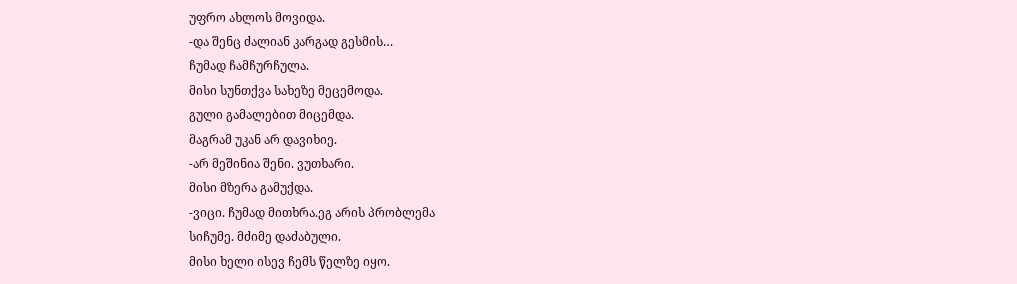უფრო ახლოს მოვიდა.
-და შენც ძალიან კარგად გესმის…
ჩუმად ჩამჩურჩულა.
მისი სუნთქვა სახეზე მეცემოდა.
გული გამალებით მიცემდა.
მაგრამ უკან არ დავიხიე.
-არ მეშინია შენი. ვუთხარი.
მისი მზერა გამუქდა.
-ვიცი. ჩუმად მითხრა.ეგ არის პრობლემა
სიჩუმე. მძიმე დაძაბული.
მისი ხელი ისევ ჩემს წელზე იყო.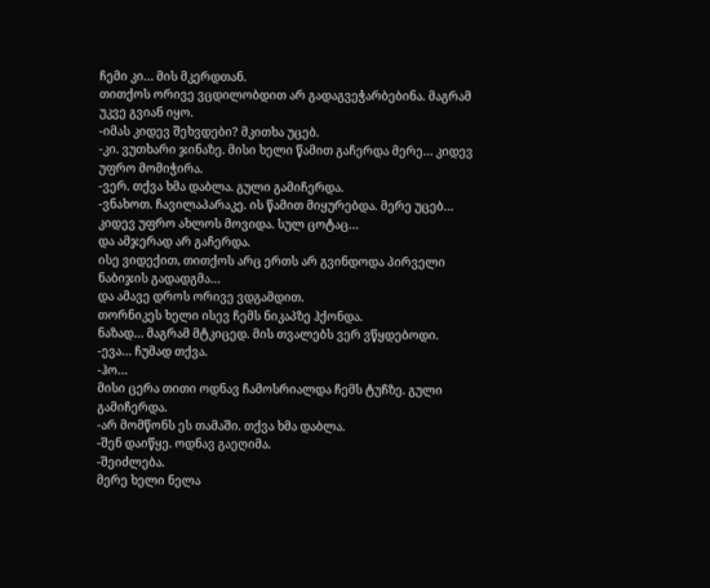ჩემი კი… მის მკერდთან.
თითქოს ორივე ვცდილობდით არ გადაგვეჭარბებინა. მაგრამ უკვე გვიან იყო.
-იმას კიდევ შეხვდები? მკითხა უცებ.
-კი. ვუთხარი ჯინაზე. მისი ხელი წამით გაჩერდა მერე… კიდევ უფრო მომიჭირა.
-ვერ. თქვა ხმა დაბლა. გული გამიჩერდა.
-ვნახოთ. ჩავილაპარაკე. ის წამით მიყურებდა. მერე უცებ… კიდევ უფრო ახლოს მოვიდა. სულ ცოტაც…
და ამჯერად არ გაჩერდა.
ისე ვიდექით, თითქოს არც ერთს არ გვინდოდა პირველი ნაბიჯის გადადგმა…
და ამავე დროს ორივე ვდგამდით.
თორნიკეს ხელი ისევ ჩემს ნიკაპზე ჰქონდა.
ნაზად… მაგრამ მტკიცედ. მის თვალებს ვერ ვწყდებოდი.
-ევა… ჩუმად თქვა.
-ჰო…
მისი ცერა თითი ოდნავ ჩამოსრიალდა ჩემს ტუჩზე. გული გამიჩერდა.
-არ მომწონს ეს თამაში. თქვა ხმა დაბლა.
-შენ დაიწყე. ოდნავ გაეღიმა.
-შეიძლება.
მერე ხელი ნელა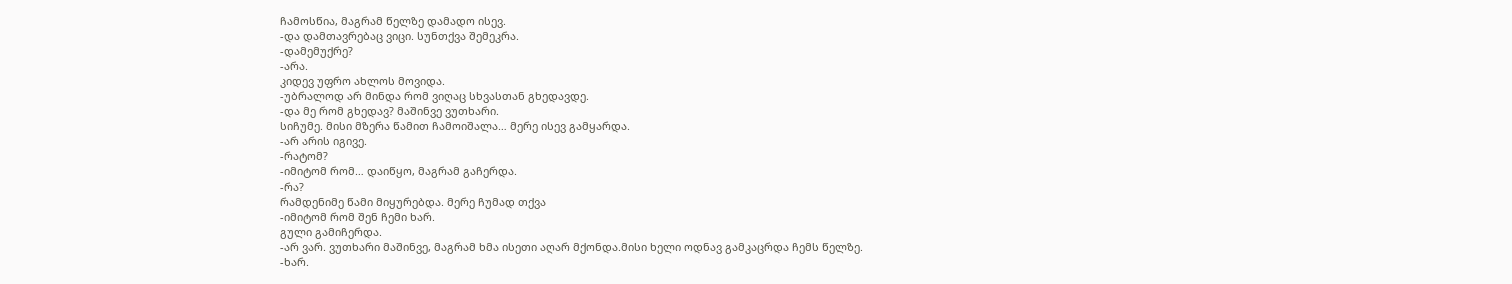ჩამოსწია, მაგრამ წელზე დამადო ისევ.
-და დამთავრებაც ვიცი. სუნთქვა შემეკრა.
-დამემუქრე?
-არა.
კიდევ უფრო ახლოს მოვიდა.
-უბრალოდ არ მინდა რომ ვიღაც სხვასთან გხედავდე.
-და მე რომ გხედავ? მაშინვე ვუთხარი.
სიჩუმე. მისი მზერა წამით ჩამოიშალა… მერე ისევ გამყარდა.
-არ არის იგივე.
-რატომ?
-იმიტომ რომ… დაიწყო, მაგრამ გაჩერდა.
-რა?
რამდენიმე წამი მიყურებდა. მერე ჩუმად თქვა
-იმიტომ რომ შენ ჩემი ხარ.
გული გამიჩერდა.
-არ ვარ. ვუთხარი მაშინვე, მაგრამ ხმა ისეთი აღარ მქონდა.მისი ხელი ოდნავ გამკაცრდა ჩემს წელზე.
-ხარ.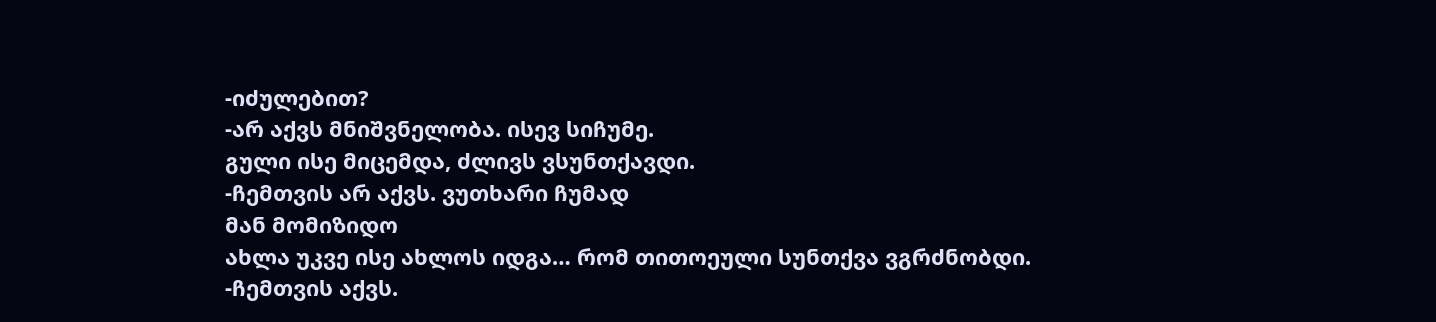-იძულებით?
-არ აქვს მნიშვნელობა. ისევ სიჩუმე.
გული ისე მიცემდა, ძლივს ვსუნთქავდი.
-ჩემთვის არ აქვს. ვუთხარი ჩუმად
მან მომიზიდო
ახლა უკვე ისე ახლოს იდგა… რომ თითოეული სუნთქვა ვგრძნობდი.
-ჩემთვის აქვს.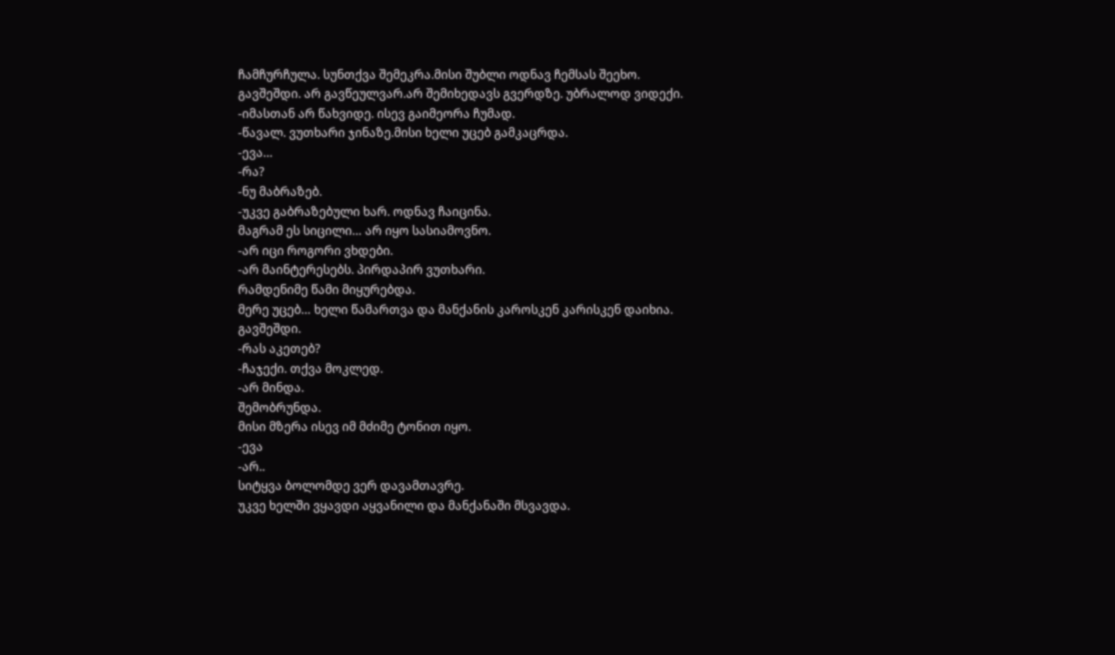ჩამჩურჩულა. სუნთქვა შემეკრა.მისი შუბლი ოდნავ ჩემსას შეეხო.
გავშეშდი. არ გავწეულვარ.არ შემიხედავს გვერდზე. უბრალოდ ვიდექი.
-იმასთან არ წახვიდე. ისევ გაიმეორა ჩუმად.
-წავალ. ვუთხარი ჯინაზე.მისი ხელი უცებ გამკაცრდა.
-ევა…
-რა?
-ნუ მაბრაზებ.
-უკვე გაბრაზებული ხარ. ოდნავ ჩაიცინა.
მაგრამ ეს სიცილი… არ იყო სასიამოვნო.
-არ იცი როგორი ვხდები.
-არ მაინტერესებს. პირდაპირ ვუთხარი.
რამდენიმე წამი მიყურებდა.
მერე უცებ… ხელი წამართვა და მანქანის კაროსკენ კარისკენ დაიხია.
გავშეშდი.
-რას აკეთებ?
-ჩაჯექი. თქვა მოკლედ.
-არ მინდა.
შემობრუნდა.
მისი მზერა ისევ იმ მძიმე ტონით იყო.
-ევა
-არ..
სიტყვა ბოლომდე ვერ დავამთავრე.
უკვე ხელში ვყავდი აყვანილი და მანქანაში მსვავდა.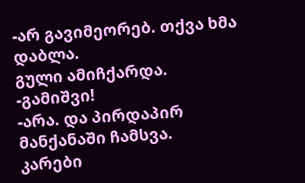-არ გავიმეორებ. თქვა ხმა დაბლა.
გული ამიჩქარდა.
-გამიშვი!
-არა. და პირდაპირ მანქანაში ჩამსვა.
კარები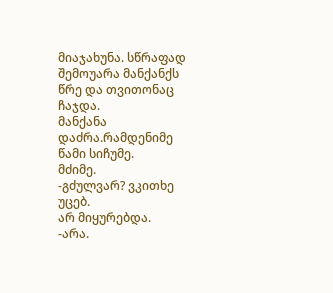მიაჯახუნა. სწრაფად შემოუარა მანქანქს წრე და თვითონაც ჩაჯდა.
მანქანა დაძრა.რამდენიმე წამი სიჩუმე.
მძიმე.
-გძულვარ? ვკითხე უცებ.
არ მიყურებდა.
-არა.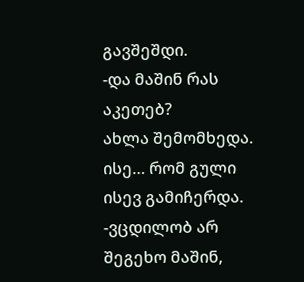გავშეშდი.
-და მაშინ რას აკეთებ?
ახლა შემომხედა. ისე… რომ გული ისევ გამიჩერდა.
-ვცდილობ არ შეგეხო მაშინ,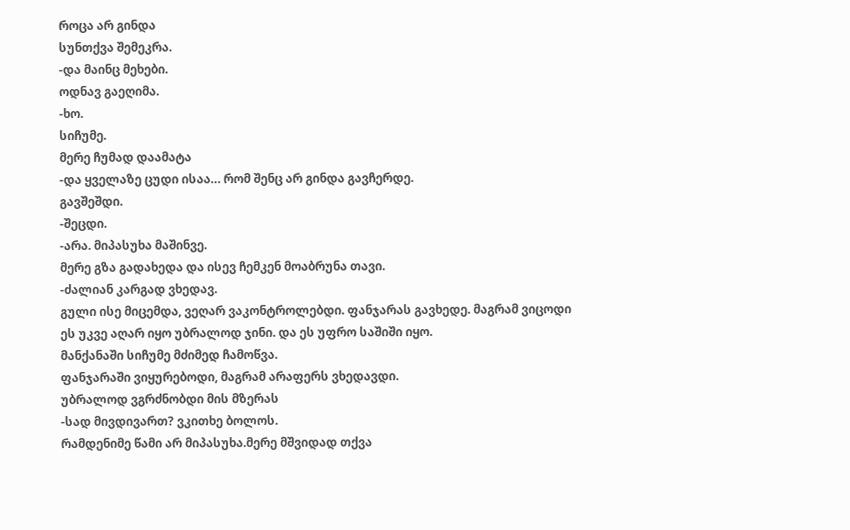როცა არ გინდა
სუნთქვა შემეკრა.
-და მაინც მეხები.
ოდნავ გაეღიმა.
-ხო.
სიჩუმე.
მერე ჩუმად დაამატა
-და ყველაზე ცუდი ისაა… რომ შენც არ გინდა გავჩერდე.
გავშეშდი.
-შეცდი.
-არა. მიპასუხა მაშინვე.
მერე გზა გადახედა და ისევ ჩემკენ მოაბრუნა თავი.
-ძალიან კარგად ვხედავ.
გული ისე მიცემდა, ვეღარ ვაკონტროლებდი. ფანჯარას გავხედე. მაგრამ ვიცოდი
ეს უკვე აღარ იყო უბრალოდ ჯინი. და ეს უფრო საშიში იყო.
მანქანაში სიჩუმე მძიმედ ჩამოწვა.
ფანჯარაში ვიყურებოდი, მაგრამ არაფერს ვხედავდი.
უბრალოდ ვგრძნობდი მის მზერას
-სად მივდივართ? ვკითხე ბოლოს.
რამდენიმე წამი არ მიპასუხა.მერე მშვიდად თქვა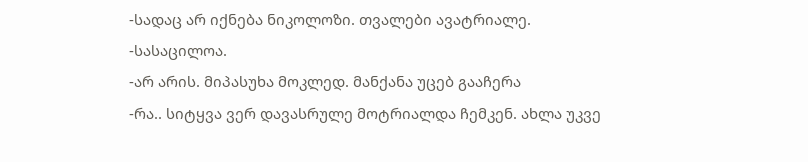-სადაც არ იქნება ნიკოლოზი. თვალები ავატრიალე.
-სასაცილოა.
-არ არის. მიპასუხა მოკლედ. მანქანა უცებ გააჩერა
-რა.. სიტყვა ვერ დავასრულე მოტრიალდა ჩემკენ. ახლა უკვე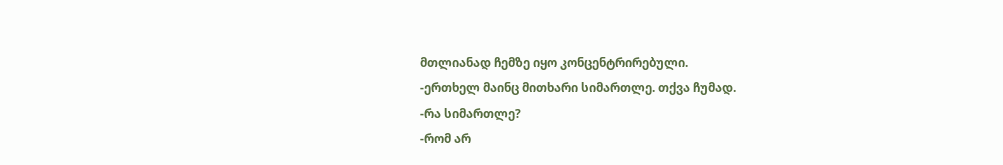მთლიანად ჩემზე იყო კონცენტრირებული.
-ერთხელ მაინც მითხარი სიმართლე. თქვა ჩუმად.
-რა სიმართლე?
-რომ არ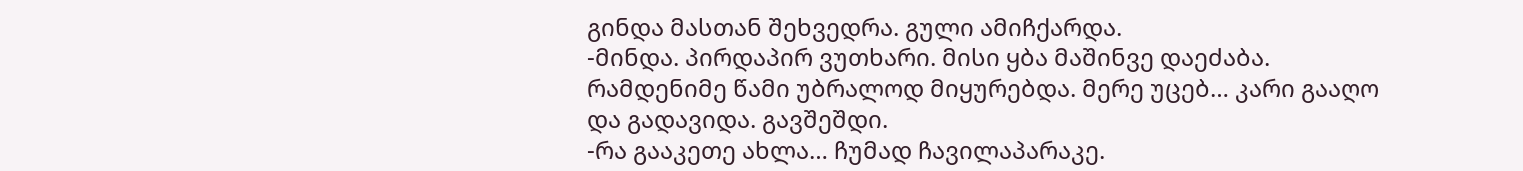გინდა მასთან შეხვედრა. გული ამიჩქარდა.
-მინდა. პირდაპირ ვუთხარი. მისი ყბა მაშინვე დაეძაბა. რამდენიმე წამი უბრალოდ მიყურებდა. მერე უცებ… კარი გააღო და გადავიდა. გავშეშდი.
-რა გააკეთე ახლა… ჩუმად ჩავილაპარაკე.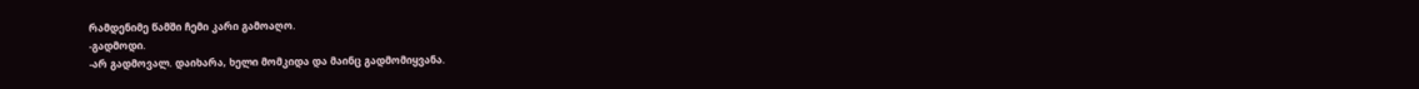რამდენიმე წამში ჩემი კარი გამოაღო.
-გადმოდი.
-არ გადმოვალ. დაიხარა, ხელი მომკიდა და მაინც გადმომიყვანა.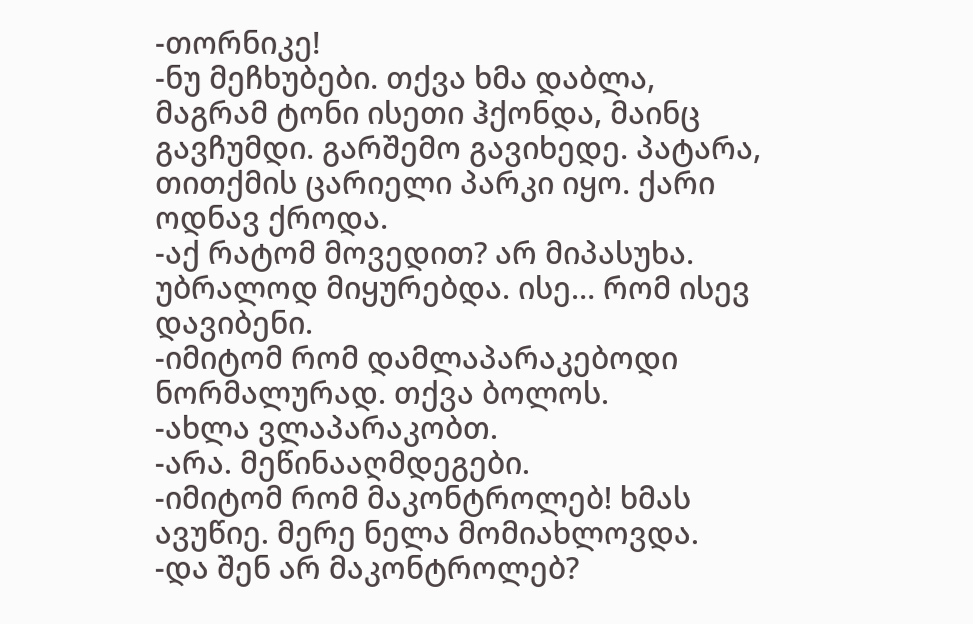-თორნიკე!
-ნუ მეჩხუბები. თქვა ხმა დაბლა, მაგრამ ტონი ისეთი ჰქონდა, მაინც გავჩუმდი. გარშემო გავიხედე. პატარა, თითქმის ცარიელი პარკი იყო. ქარი ოდნავ ქროდა.
-აქ რატომ მოვედით? არ მიპასუხა. უბრალოდ მიყურებდა. ისე… რომ ისევ დავიბენი.
-იმიტომ რომ დამლაპარაკებოდი ნორმალურად. თქვა ბოლოს.
-ახლა ვლაპარაკობთ.
-არა. მეწინააღმდეგები.
-იმიტომ რომ მაკონტროლებ! ხმას ავუწიე. მერე ნელა მომიახლოვდა.
-და შენ არ მაკონტროლებ?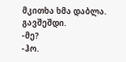მკითხა ხმა დაბლა. გავშეშდი.
-მე?
-ჰო.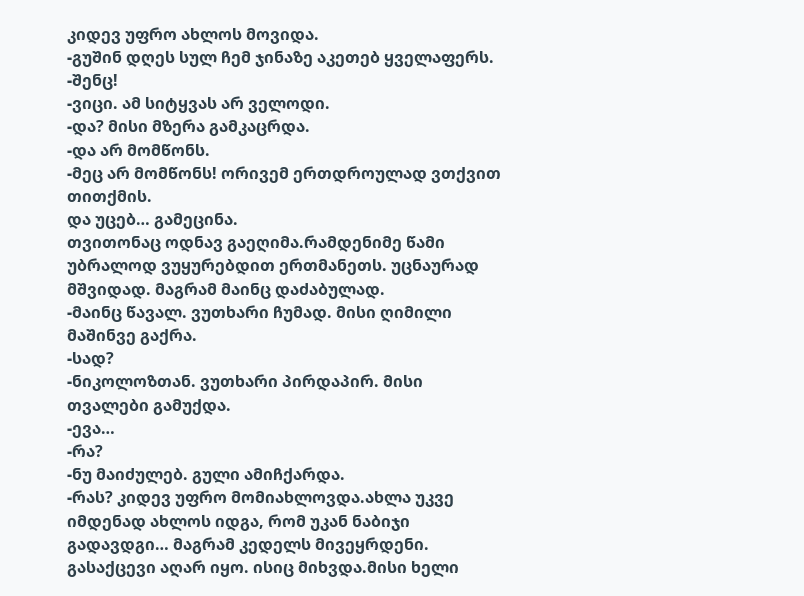კიდევ უფრო ახლოს მოვიდა.
-გუშინ დღეს სულ ჩემ ჯინაზე აკეთებ ყველაფერს.
-შენც!
-ვიცი. ამ სიტყვას არ ველოდი.
-და? მისი მზერა გამკაცრდა.
-და არ მომწონს.
-მეც არ მომწონს! ორივემ ერთდროულად ვთქვით თითქმის.
და უცებ… გამეცინა.
თვითონაც ოდნავ გაეღიმა.რამდენიმე წამი უბრალოდ ვუყურებდით ერთმანეთს. უცნაურად მშვიდად. მაგრამ მაინც დაძაბულად.
-მაინც წავალ. ვუთხარი ჩუმად. მისი ღიმილი მაშინვე გაქრა.
-სად?
-ნიკოლოზთან. ვუთხარი პირდაპირ. მისი თვალები გამუქდა.
-ევა…
-რა?
-ნუ მაიძულებ. გული ამიჩქარდა.
-რას? კიდევ უფრო მომიახლოვდა.ახლა უკვე იმდენად ახლოს იდგა, რომ უკან ნაბიჯი გადავდგი… მაგრამ კედელს მივეყრდენი. გასაქცევი აღარ იყო. ისიც მიხვდა.მისი ხელი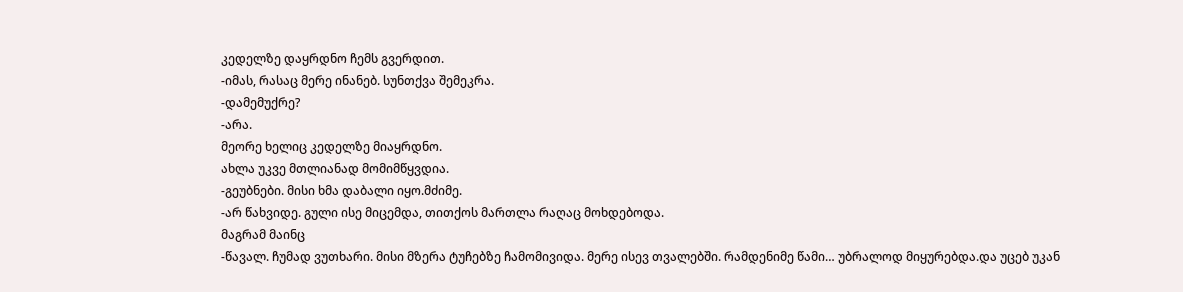კედელზე დაყრდნო ჩემს გვერდით.
-იმას, რასაც მერე ინანებ. სუნთქვა შემეკრა.
-დამემუქრე?
-არა.
მეორე ხელიც კედელზე მიაყრდნო.
ახლა უკვე მთლიანად მომიმწყვდია.
-გეუბნები. მისი ხმა დაბალი იყო.მძიმე.
-არ წახვიდე. გული ისე მიცემდა, თითქოს მართლა რაღაც მოხდებოდა.
მაგრამ მაინც
-წავალ. ჩუმად ვუთხარი. მისი მზერა ტუჩებზე ჩამომივიდა. მერე ისევ თვალებში. რამდენიმე წამი… უბრალოდ მიყურებდა.და უცებ უკან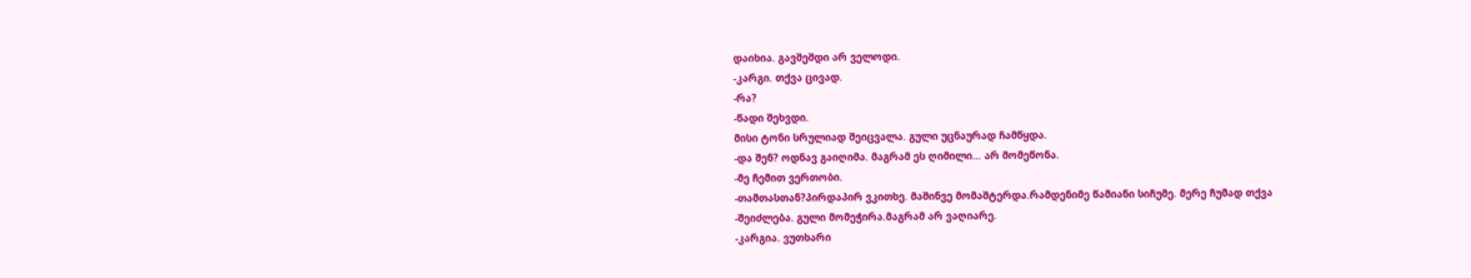დაიხია. გავშეშდი არ ველოდი.
-კარგი. თქვა ცივად.
-რა?
-წადი შეხვდი.
მისი ტონი სრულიად შეიცვალა. გული უცნაურად ჩამწყდა.
-და შენ? ოდნავ გაიღიმა. მაგრამ ეს ღიმილი… არ მომეწონა.
-მე ჩემით ვერთობი.
-თამთასთან?პირდაპირ ვკითხე. მაშინვე მომაშტერდა.რამდენიმე წამიანი სიჩუმე. მერე ჩუმად თქვა
-შეიძლება. გული მომეჭირა.მაგრამ არ ვაღიარე.
-კარგია. ვუთხარი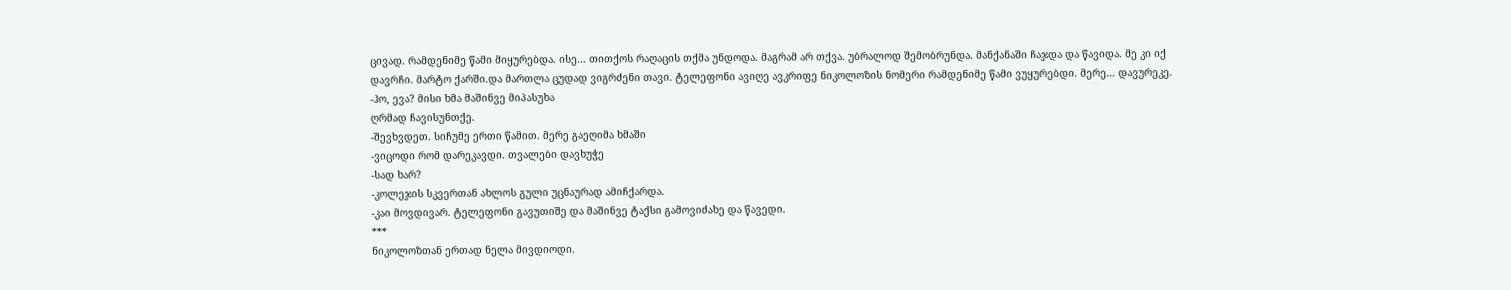ცივად. რამდენიმე წამი მიყურებდა. ისე… თითქოს რაღაცის თქმა უნდოდა. მაგრამ არ თქვა. უბრალოდ შემობრუნდა. მანქანაში ჩაჯდა და წავიდა. მე კი იქ დავრჩი. მარტო ქარში.და მართლა ცუდად ვიგრძენი თავი. ტელეფონი ავიღე ავკრიფე ნიკოლოზის ნომერი რამდენიმე წამი ვუყურებდი. მერე… დავურეკე.
-ჰო, ევა? მისი ხმა მაშინვე მიპასუხა
ღრმად ჩავისუნთქე.
-შევხვდეთ. სიჩუმე ერთი წამით. მერე გაეღიმა ხმაში
-ვიცოდი რომ დარეკავდი. თვალები დავხუჭე
-სად ხარ?
-კოლეჯის სკვერთან ახლოს გული უცნაურად ამიჩქარდა.
-კაი მოვდივარ. ტელეფონი გავუთიშე და მაშინვე ტაქსი გამოვიძახე და წავედი.
***
ნიკოლოზთან ერთად ნელა მივდიოდი.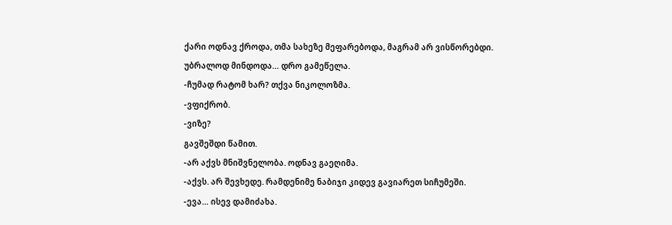ქარი ოდნავ ქროდა, თმა სახეზე მეფარებოდა, მაგრამ არ ვისწორებდი.
უბრალოდ მინდოდა… დრო გამეწელა.
-ჩუმად რატომ ხარ? თქვა ნიკოლოზმა.
-ვფიქრობ.
-ვიზე?
გავშეშდი წამით.
-არ აქვს მნიშვნელობა. ოდნავ გაეღიმა.
-აქვს. არ შევხედე. რამდენიმე ნაბიჯი კიდევ გავიარეთ სიჩუმეში.
-ევა… ისევ დამიძახა.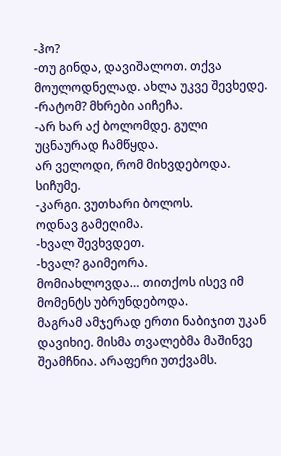-ჰო?
-თუ გინდა, დავიშალოთ. თქვა მოულოდნელად. ახლა უკვე შევხედე.
-რატომ? მხრები აიჩეჩა.
-არ ხარ აქ ბოლომდე. გული უცნაურად ჩამწყდა.
არ ველოდი, რომ მიხვდებოდა. სიჩუმე.
-კარგი. ვუთხარი ბოლოს.
ოდნავ გამეღიმა.
-ხვალ შევხვდეთ.
-ხვალ? გაიმეორა.
მომიახლოვდა… თითქოს ისევ იმ მომენტს უბრუნდებოდა.
მაგრამ ამჯერად ერთი ნაბიჯით უკან დავიხიე. მისმა თვალებმა მაშინვე შეამჩნია. არაფერი უთქვამს.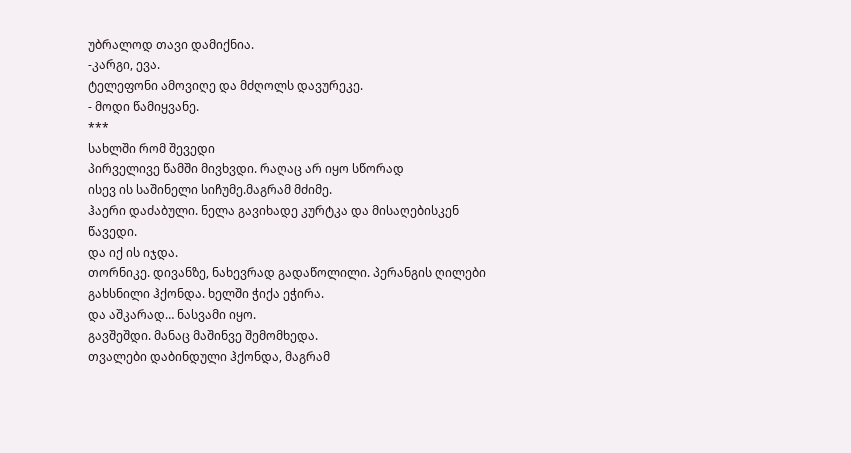უბრალოდ თავი დამიქნია.
-კარგი, ევა.
ტელეფონი ამოვიღე და მძღოლს დავურეკე.
- მოდი წამიყვანე.
***
სახლში რომ შევედი
პირველივე წამში მივხვდი. რაღაც არ იყო სწორად
ისევ ის საშინელი სიჩუმე.მაგრამ მძიმე.
ჰაერი დაძაბული. ნელა გავიხადე კურტკა და მისაღებისკენ წავედი.
და იქ ის იჯდა.
თორნიკე. დივანზე, ნახევრად გადაწოლილი. პერანგის ღილები გახსნილი ჰქონდა. ხელში ჭიქა ეჭირა.
და აშკარად… ნასვამი იყო.
გავშეშდი. მანაც მაშინვე შემომხედა.
თვალები დაბინდული ჰქონდა, მაგრამ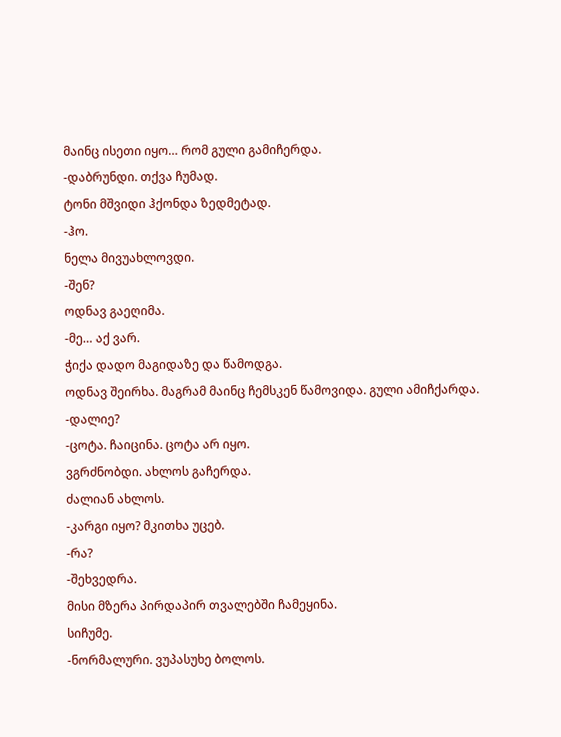მაინც ისეთი იყო… რომ გული გამიჩერდა.
-დაბრუნდი. თქვა ჩუმად.
ტონი მშვიდი ჰქონდა ზედმეტად.
-ჰო.
ნელა მივუახლოვდი.
-შენ?
ოდნავ გაეღიმა.
-მე… აქ ვარ.
ჭიქა დადო მაგიდაზე და წამოდგა.
ოდნავ შეირხა. მაგრამ მაინც ჩემსკენ წამოვიდა. გული ამიჩქარდა.
-დალიე?
-ცოტა. ჩაიცინა. ცოტა არ იყო.
ვგრძნობდი. ახლოს გაჩერდა.
ძალიან ახლოს.
-კარგი იყო? მკითხა უცებ.
-რა?
-შეხვედრა.
მისი მზერა პირდაპირ თვალებში ჩამეყინა.
სიჩუმე.
-ნორმალური. ვუპასუხე ბოლოს.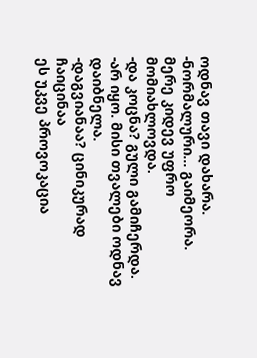ოდნავ თავი დახარა.
-ნორმალური… გაიმეორა.
მერე კიდევ უფრო მომიახლოვდა.
-და კოცნა? გული გამიჩერდა.
-არ იყო. მისი თვალები ოდნავ დაიბნელა.
-დაგვიანაა? ცინიკურად ჩაიცინაა
ეს უკვე პროვოკაცია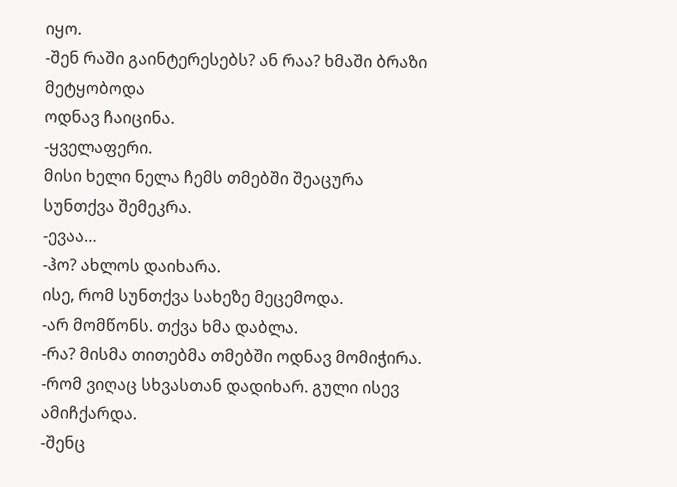იყო.
-შენ რაში გაინტერესებს? ან რაა? ხმაში ბრაზი მეტყობოდა
ოდნავ ჩაიცინა.
-ყველაფერი.
მისი ხელი ნელა ჩემს თმებში შეაცურა
სუნთქვა შემეკრა.
-ევაა…
-ჰო? ახლოს დაიხარა.
ისე, რომ სუნთქვა სახეზე მეცემოდა.
-არ მომწონს. თქვა ხმა დაბლა.
-რა? მისმა თითებმა თმებში ოდნავ მომიჭირა.
-რომ ვიღაც სხვასთან დადიხარ. გული ისევ ამიჩქარდა.
-შენც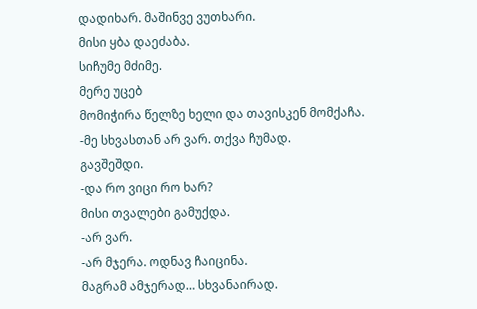დადიხარ. მაშინვე ვუთხარი.
მისი ყბა დაეძაბა.
სიჩუმე მძიმე.
მერე უცებ
მომიჭირა წელზე ხელი და თავისკენ მომქაჩა.
-მე სხვასთან არ ვარ. თქვა ჩუმად.
გავშეშდი.
-და რო ვიცი რო ხარ?
მისი თვალები გამუქდა.
-არ ვარ.
-არ მჯერა. ოდნავ ჩაიცინა.
მაგრამ ამჯერად… სხვანაირად.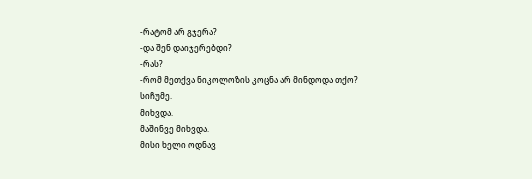-რატომ არ გჯერა?
-და შენ დაიჯერებდი?
-რას?
-რომ მეთქვა ნიკოლოზის კოცნა არ მინდოდა თქო?
სიჩუმე.
მიხვდა.
მაშინვე მიხვდა.
მისი ხელი ოდნავ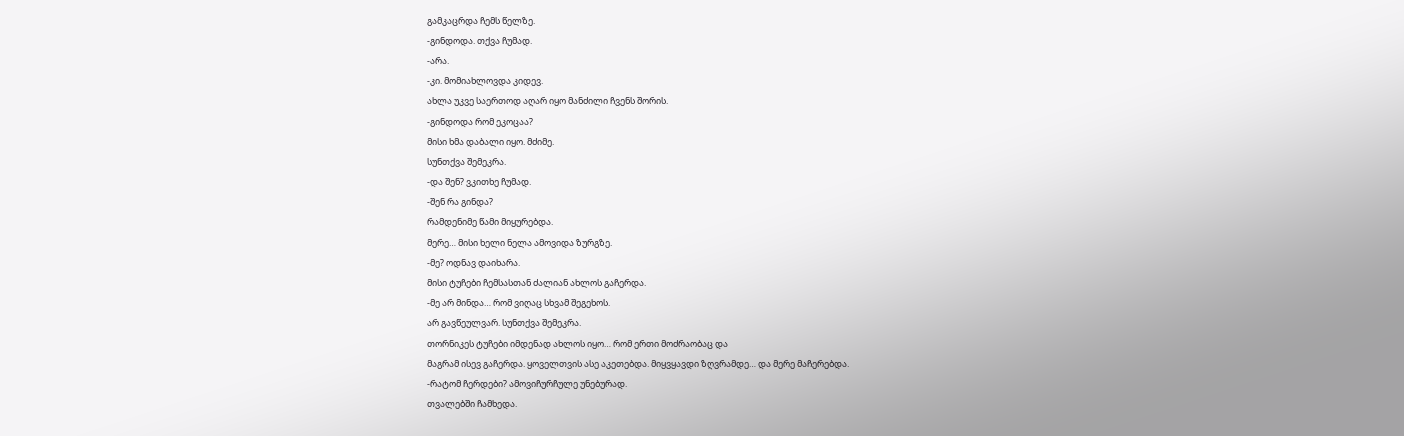გამკაცრდა ჩემს წელზე.
-გინდოდა. თქვა ჩუმად.
-არა.
-კი. მომიახლოვდა კიდევ.
ახლა უკვე საერთოდ აღარ იყო მანძილი ჩვენს შორის.
-გინდოდა რომ ეკოცაა?
მისი ხმა დაბალი იყო. მძიმე.
სუნთქვა შემეკრა.
-და შენ? ვკითხე ჩუმად.
-შენ რა გინდა?
რამდენიმე წამი მიყურებდა.
მერე… მისი ხელი ნელა ამოვიდა ზურგზე.
-მე? ოდნავ დაიხარა.
მისი ტუჩები ჩემსასთან ძალიან ახლოს გაჩერდა.
-მე არ მინდა… რომ ვიღაც სხვამ შეგეხოს.
არ გავწეულვარ. სუნთქვა შემეკრა.
თორნიკეს ტუჩები იმდენად ახლოს იყო… რომ ერთი მოძრაობაც და
მაგრამ ისევ გაჩერდა. ყოველთვის ასე აკეთებდა. მიყვყავდი ზღვრამდე… და მერე მაჩერებდა.
-რატომ ჩერდები? ამოვიჩურჩულე უნებურად.
თვალებში ჩამხედა.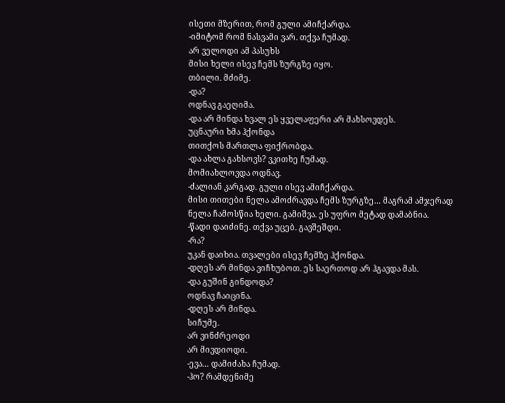ისეთი მზერით, რომ გული ამიჩქარდა.
-იმიტომ რომ ნასვამი ვარ. თქვა ჩუმად.
არ ველოდი ამ პასუხს
მისი ხელი ისევ ჩემს ზურგზე იყო.
თბილი. მძიმე.
-და?
ოდნავ გაეღიმა.
-და არ მინდა ხვალ ეს ყველაფერი არ მახსოვდეს.
უცნაური ხმა ჰქონდა
თითქოს მართლა ფიქრობდა.
-და ახლა გახსოვს? ვკითხე ჩუმად.
მომიახლოვდა ოდნავ.
-ძალიან კარგად. გული ისევ ამიჩქარდა.
მისი თითები ნელა ამოძრავდა ჩემს ზურგზე… მაგრამ ამჯერად ნელა ჩამოსწია ხელი. გამიშვა. ეს უფრო მეტად დამაბნია.
-წადი დაიძინე. თქვა უცებ. გავშეშდი.
-რა?
უკან დაიხია. თვალები ისევ ჩემზე ჰქონდა.
-დღეს არ მინდა ვიჩხუბოთ. ეს საერთოდ არ ჰგავდა მას.
-და გუშინ გინდოდა?
ოდნავ ჩაიცინა.
-დღეს არ მინდა.
სიჩუმე.
არ ვინძრეოდი
არ მივდიოდი.
-ევა… დამიძახა ჩუმად.
-ჰო? რამდენიმე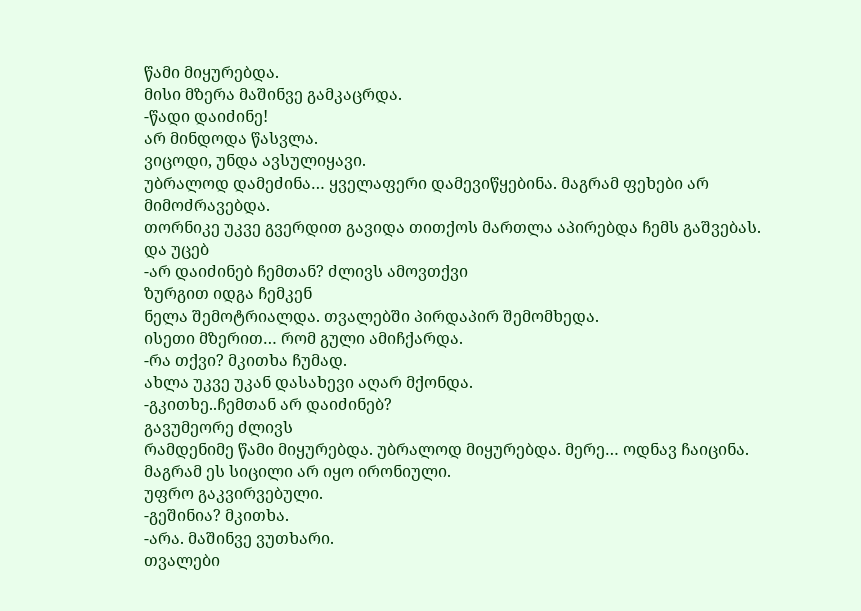წამი მიყურებდა.
მისი მზერა მაშინვე გამკაცრდა.
-წადი დაიძინე!
არ მინდოდა წასვლა.
ვიცოდი, უნდა ავსულიყავი.
უბრალოდ დამეძინა… ყველაფერი დამევიწყებინა. მაგრამ ფეხები არ მიმოძრავებდა.
თორნიკე უკვე გვერდით გავიდა თითქოს მართლა აპირებდა ჩემს გაშვებას.
და უცებ
-არ დაიძინებ ჩემთან? ძლივს ამოვთქვი
ზურგით იდგა ჩემკენ
ნელა შემოტრიალდა. თვალებში პირდაპირ შემომხედა.
ისეთი მზერით… რომ გული ამიჩქარდა.
-რა თქვი? მკითხა ჩუმად.
ახლა უკვე უკან დასახევი აღარ მქონდა.
-გკითხე..ჩემთან არ დაიძინებ?
გავუმეორე ძლივს
რამდენიმე წამი მიყურებდა. უბრალოდ მიყურებდა. მერე… ოდნავ ჩაიცინა.
მაგრამ ეს სიცილი არ იყო ირონიული.
უფრო გაკვირვებული.
-გეშინია? მკითხა.
-არა. მაშინვე ვუთხარი.
თვალები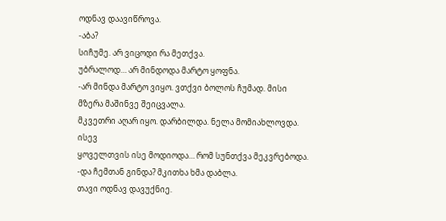ოდნავ დაავიწროვა.
-აბა?
სიჩუმე. არ ვიცოდი რა მეთქვა.
უბრალოდ… არ მინდოდა მარტო ყოფნა.
-არ მინდა მარტო ვიყო. ვთქვი ბოლოს ჩუმად. მისი მზერა მაშინვე შეიცვალა.
მკვეთრი აღარ იყო. დარბილდა. ნელა მომიახლოვდა. ისევ
ყოველთვის ისე მოდიოდა… რომ სუნთქვა მეკვრებოდა.
-და ჩემთან გინდა? მკითხა ხმა დაბლა.
თავი ოდნავ დავუქნიე.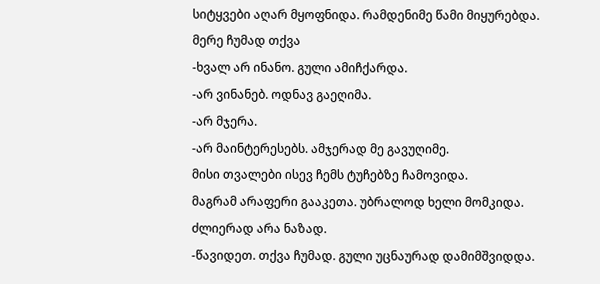სიტყვები აღარ მყოფნიდა. რამდენიმე წამი მიყურებდა.
მერე ჩუმად თქვა
-ხვალ არ ინანო. გული ამიჩქარდა.
-არ ვინანებ. ოდნავ გაეღიმა.
-არ მჯერა.
-არ მაინტერესებს. ამჯერად მე გავუღიმე.
მისი თვალები ისევ ჩემს ტუჩებზე ჩამოვიდა.
მაგრამ არაფერი გააკეთა. უბრალოდ ხელი მომკიდა.
ძლიერად არა ნაზად.
-წავიდეთ. თქვა ჩუმად. გული უცნაურად დამიმშვიდდა.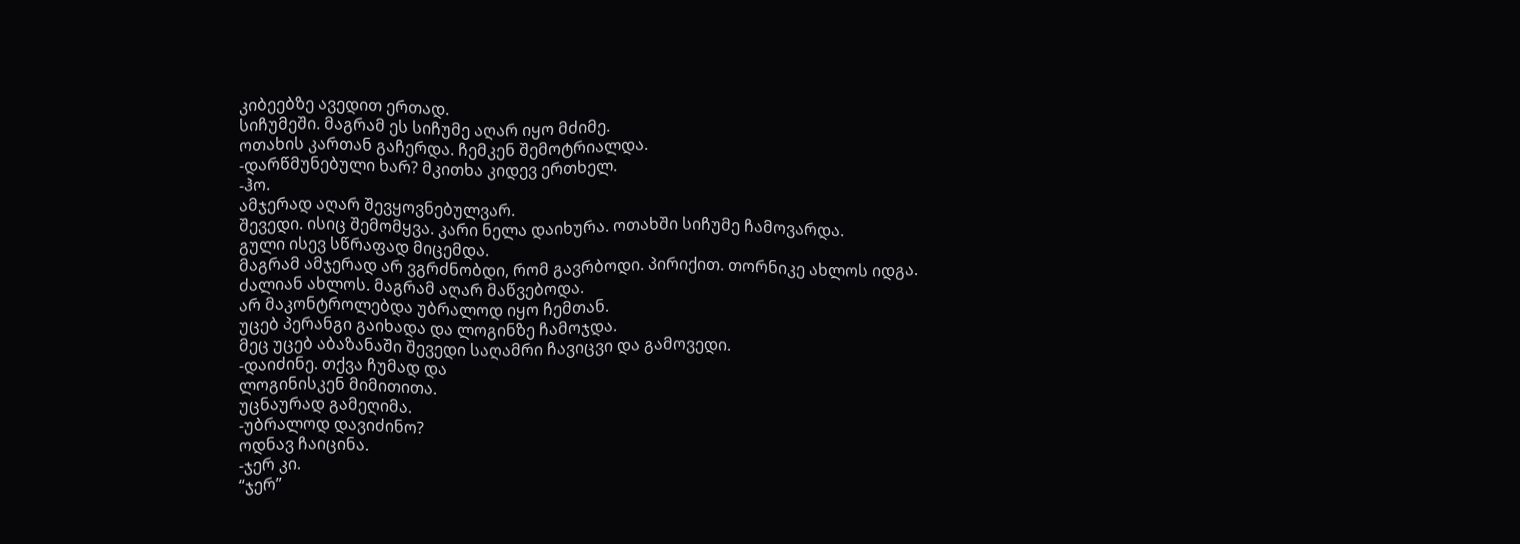კიბეებზე ავედით ერთად.
სიჩუმეში. მაგრამ ეს სიჩუმე აღარ იყო მძიმე.
ოთახის კართან გაჩერდა. ჩემკენ შემოტრიალდა.
-დარწმუნებული ხარ? მკითხა კიდევ ერთხელ.
-ჰო.
ამჯერად აღარ შევყოვნებულვარ.
შევედი. ისიც შემომყვა. კარი ნელა დაიხურა. ოთახში სიჩუმე ჩამოვარდა.
გული ისევ სწრაფად მიცემდა.
მაგრამ ამჯერად არ ვგრძნობდი, რომ გავრბოდი. პირიქით. თორნიკე ახლოს იდგა.
ძალიან ახლოს. მაგრამ აღარ მაწვებოდა.
არ მაკონტროლებდა უბრალოდ იყო ჩემთან.
უცებ პერანგი გაიხადა და ლოგინზე ჩამოჯდა.
მეც უცებ აბაზანაში შევედი საღამრი ჩავიცვი და გამოვედი.
-დაიძინე. თქვა ჩუმად და
ლოგინისკენ მიმითითა.
უცნაურად გამეღიმა.
-უბრალოდ დავიძინო?
ოდნავ ჩაიცინა.
-ჯერ კი.
“ჯერ”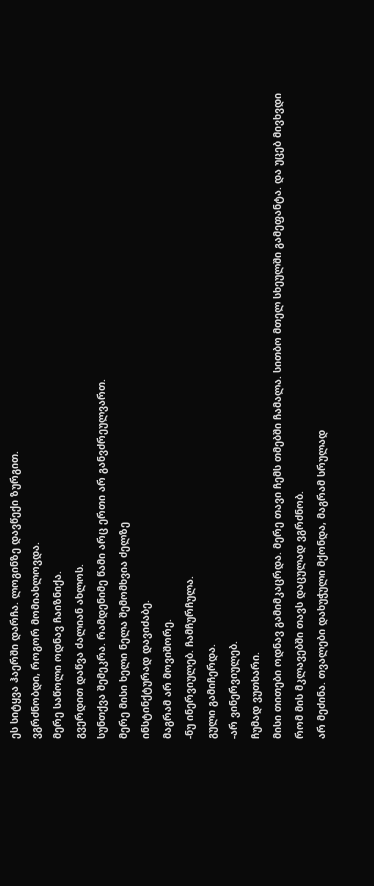ეს სიტყვა ჰაერში დარჩა. ლოგინზე დავწექი ზურგით.
ვგრძნობდი, როგორ მომიახლოვდა.
მერე საწოლი ოდნავ ჩაიზნიქა.
გვერდით დაწვა ძალიან ახლოს.
სუნთქვა შემეკრა. რამდენიმე წამი არც ერთი არ განვძრეულვართ.
მერე მისი ხელი ნელა შემომხვია ძელზე
ინსტინქტურად დავიძაბე.
მაგრამ არ მოვიშორე.
-ნუ ინერვიულებ. ჩამჩურჩულა.
გული გამიჩერდა.
-არ ვინერვიულებ.
ჩუმად ვუთხარი.
მისი თითები ოდნავ გამიმკაცრდა. მერე თავი ჩემს თმებში ჩამალა. სითბო მთელ სხეულში გამეფანტა. და უცებ მივხვდი
რომ მის მკლავებში თავს დაცულად ვგრძნობ.
არ მეძინა. თვალები დახუჭული მქონდა, მაგრამ სრულად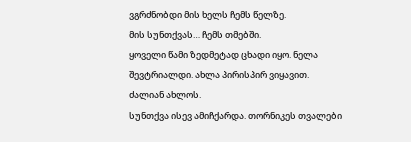ვგრძნობდი მის ხელს ჩემს წელზე.
მის სუნთქვას… ჩემს თმებში.
ყოველი წამი ზედმეტად ცხადი იყო. ნელა შევტრიალდი. ახლა პირისპირ ვიყავით.
ძალიან ახლოს.
სუნთქვა ისევ ამიჩქარდა. თორნიკეს თვალები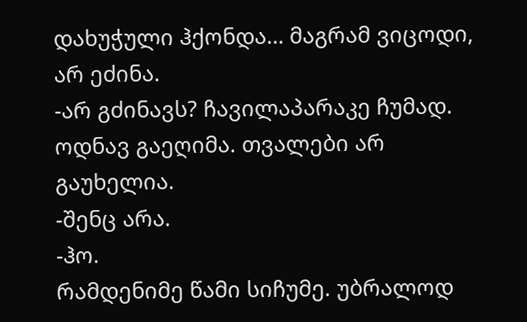დახუჭული ჰქონდა… მაგრამ ვიცოდი, არ ეძინა.
-არ გძინავს? ჩავილაპარაკე ჩუმად.
ოდნავ გაეღიმა. თვალები არ გაუხელია.
-შენც არა.
-ჰო.
რამდენიმე წამი სიჩუმე. უბრალოდ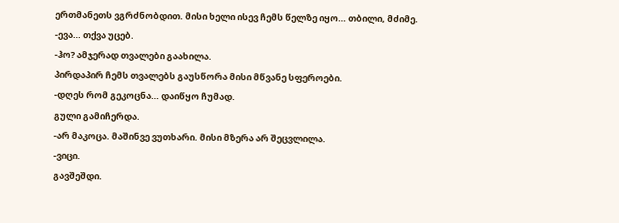ერთმანეთს ვგრძნობდით. მისი ხელი ისევ ჩემს წელზე იყო… თბილი, მძიმე.
-ევა… თქვა უცებ.
-ჰო? ამჯერად თვალები გაახილა.
პირდაპირ ჩემს თვალებს გაუსწორა მისი მწვანე სფეროები.
-დღეს რომ გეკოცნა… დაიწყო ჩუმად.
გული გამიჩერდა.
-არ მაკოცა. მაშინვე ვუთხარი. მისი მზერა არ შეცვლილა.
-ვიცი.
გავშეშდი.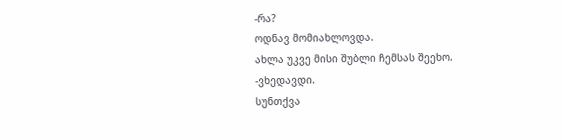-რა?
ოდნავ მომიახლოვდა.
ახლა უკვე მისი შუბლი ჩემსას შეეხო.
-ვხედავდი.
სუნთქვა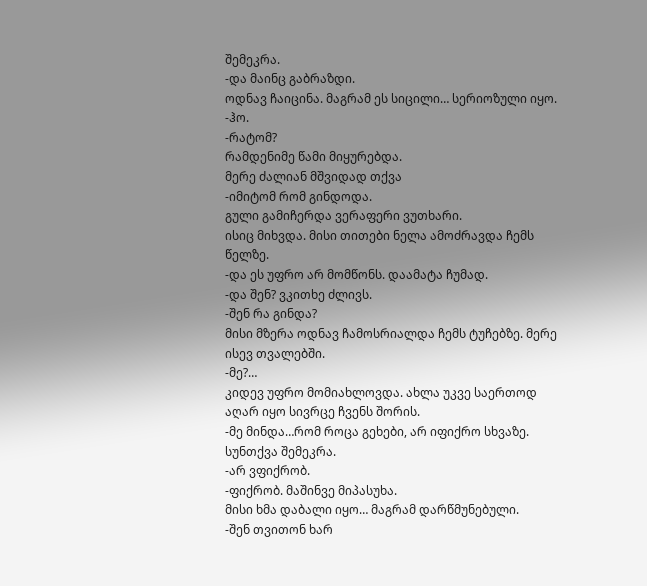შემეკრა.
-და მაინც გაბრაზდი.
ოდნავ ჩაიცინა. მაგრამ ეს სიცილი… სერიოზული იყო.
-ჰო.
-რატომ?
რამდენიმე წამი მიყურებდა.
მერე ძალიან მშვიდად თქვა
-იმიტომ რომ გინდოდა.
გული გამიჩერდა ვერაფერი ვუთხარი.
ისიც მიხვდა. მისი თითები ნელა ამოძრავდა ჩემს წელზე.
-და ეს უფრო არ მომწონს. დაამატა ჩუმად.
-და შენ? ვკითხე ძლივს.
-შენ რა გინდა?
მისი მზერა ოდნავ ჩამოსრიალდა ჩემს ტუჩებზე. მერე ისევ თვალებში.
-მე?…
კიდევ უფრო მომიახლოვდა. ახლა უკვე საერთოდ აღარ იყო სივრცე ჩვენს შორის.
-მე მინდა…რომ როცა გეხები, არ იფიქრო სხვაზე.
სუნთქვა შემეკრა.
-არ ვფიქრობ.
-ფიქრობ. მაშინვე მიპასუხა.
მისი ხმა დაბალი იყო… მაგრამ დარწმუნებული.
-შენ თვითონ ხარ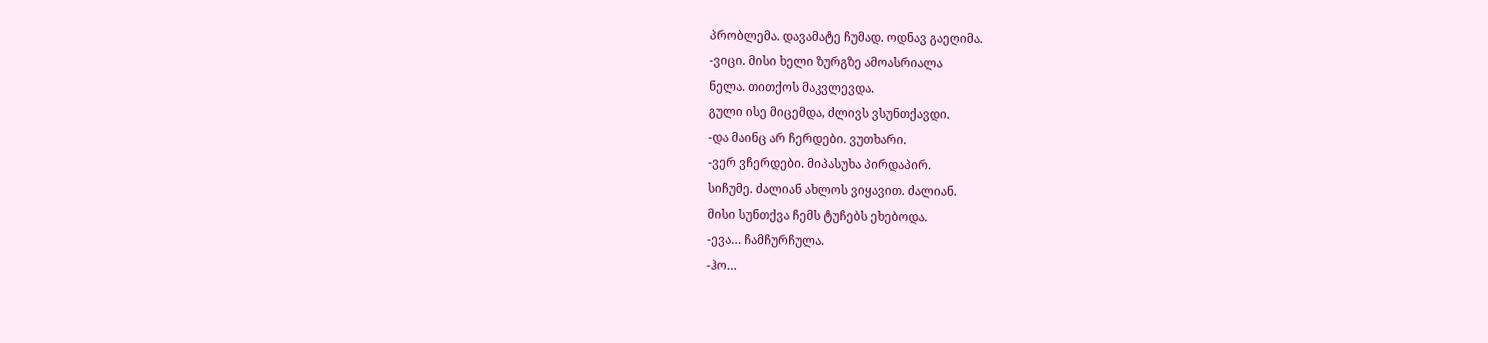პრობლემა. დავამატე ჩუმად. ოდნავ გაეღიმა.
-ვიცი. მისი ხელი ზურგზე ამოასრიალა
ნელა. თითქოს მაკვლევდა.
გული ისე მიცემდა, ძლივს ვსუნთქავდი.
-და მაინც არ ჩერდები. ვუთხარი.
-ვერ ვჩერდები. მიპასუხა პირდაპირ.
სიჩუმე. ძალიან ახლოს ვიყავით. ძალიან.
მისი სუნთქვა ჩემს ტუჩებს ეხებოდა.
-ევა… ჩამჩურჩულა.
-ჰო…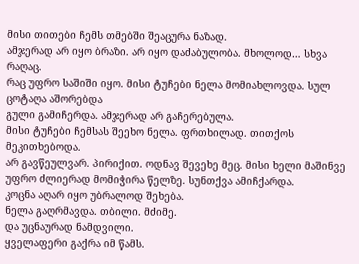მისი თითები ჩემს თმებში შეაცურა ნაზად.
ამჯერად არ იყო ბრაზი. არ იყო დაძაბულობა. მხოლოდ… სხვა რაღაც.
რაც უფრო საშიში იყო. მისი ტუჩები ნელა მომიახლოვდა. სულ ცოტაღა აშორებდა
გული გამიჩერდა. ამჯერად არ გაჩერებულა.
მისი ტუჩები ჩემსას შეეხო ნელა. ფრთხილად. თითქოს მეკითხებოდა.
არ გავწეულვარ. პირიქით. ოდნავ შევეხე მეც. მისი ხელი მაშინვე უფრო ძლიერად მომიჭირა წელზე. სუნთქვა ამიჩქარდა.
კოცნა აღარ იყო უბრალოდ შეხება.
ნელა გაღრმავდა. თბილი. მძიმე.
და უცნაურად ნამდვილი.
ყველაფერი გაქრა იმ წამს.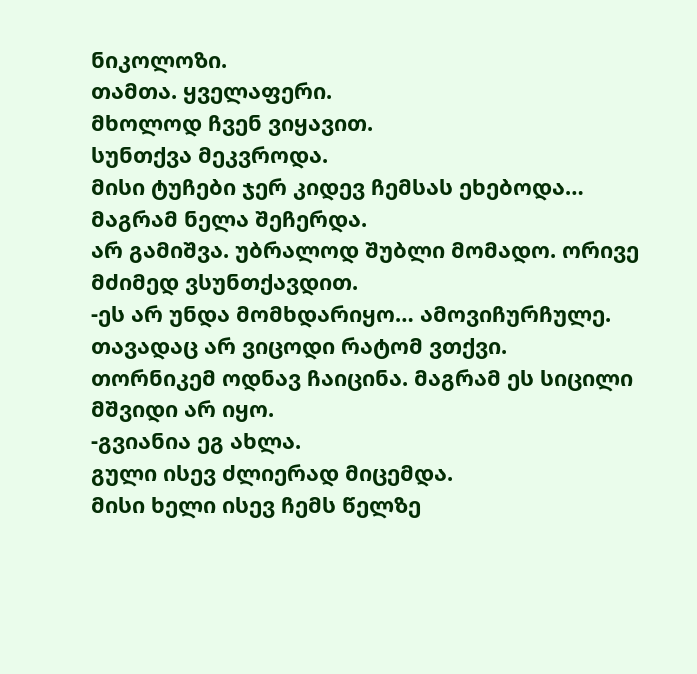ნიკოლოზი.
თამთა. ყველაფერი.
მხოლოდ ჩვენ ვიყავით.
სუნთქვა მეკვროდა.
მისი ტუჩები ჯერ კიდევ ჩემსას ეხებოდა…
მაგრამ ნელა შეჩერდა.
არ გამიშვა. უბრალოდ შუბლი მომადო. ორივე მძიმედ ვსუნთქავდით.
-ეს არ უნდა მომხდარიყო… ამოვიჩურჩულე.
თავადაც არ ვიცოდი რატომ ვთქვი.
თორნიკემ ოდნავ ჩაიცინა. მაგრამ ეს სიცილი მშვიდი არ იყო.
-გვიანია ეგ ახლა.
გული ისევ ძლიერად მიცემდა.
მისი ხელი ისევ ჩემს წელზე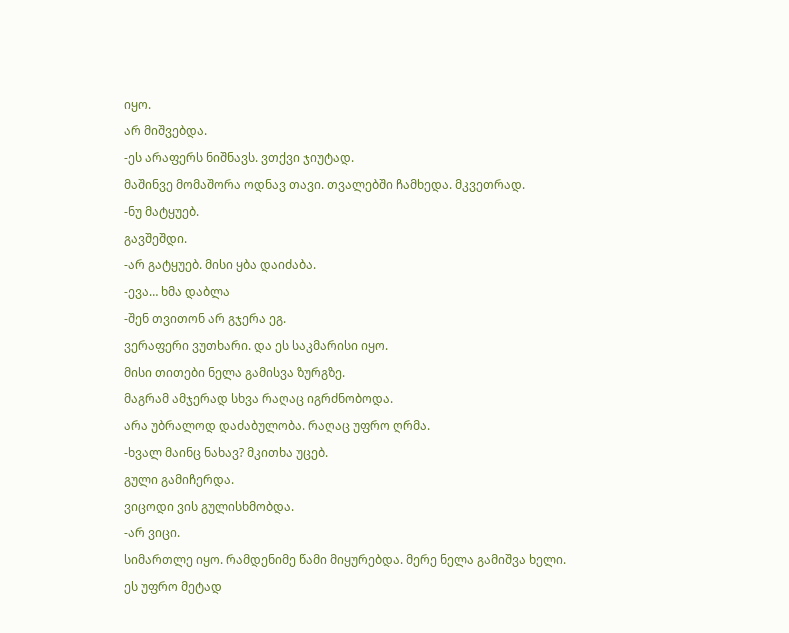იყო.
არ მიშვებდა.
-ეს არაფერს ნიშნავს. ვთქვი ჯიუტად.
მაშინვე მომაშორა ოდნავ თავი. თვალებში ჩამხედა. მკვეთრად.
-ნუ მატყუებ.
გავშეშდი.
-არ გატყუებ. მისი ყბა დაიძაბა.
-ევა… ხმა დაბლა
-შენ თვითონ არ გჯერა ეგ.
ვერაფერი ვუთხარი. და ეს საკმარისი იყო.
მისი თითები ნელა გამისვა ზურგზე.
მაგრამ ამჯერად სხვა რაღაც იგრძნობოდა.
არა უბრალოდ დაძაბულობა. რაღაც უფრო ღრმა.
-ხვალ მაინც ნახავ? მკითხა უცებ.
გული გამიჩერდა.
ვიცოდი ვის გულისხმობდა.
-არ ვიცი.
სიმართლე იყო. რამდენიმე წამი მიყურებდა. მერე ნელა გამიშვა ხელი.
ეს უფრო მეტად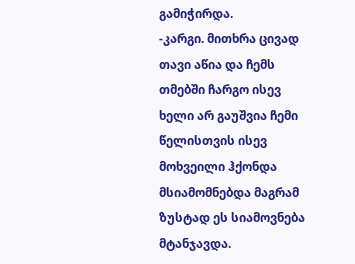გამიჭირდა.
-კარგი. მითხრა ცივად თავი აწია და ჩემს თმებში ჩარგო ისევ ხელი არ გაუშვია ჩემი წელისთვის ისევ მოხვეილი ჰქონდა მსიამომნებდა მაგრამ ზუსტად ეს სიამოვნება მტანჯავდა.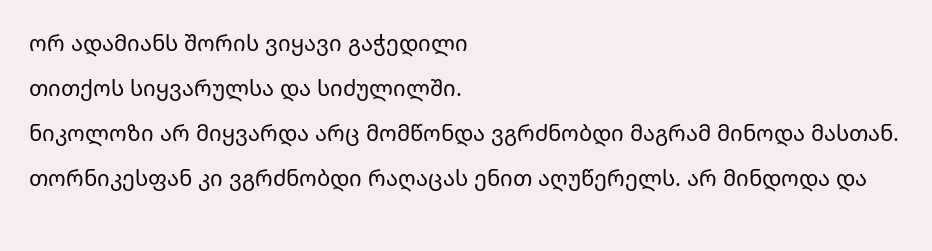ორ ადამიანს შორის ვიყავი გაჭედილი
თითქოს სიყვარულსა და სიძულილში.
ნიკოლოზი არ მიყვარდა არც მომწონდა ვგრძნობდი მაგრამ მინოდა მასთან.
თორნიკესფან კი ვგრძნობდი რაღაცას ენით აღუწერელს. არ მინდოდა და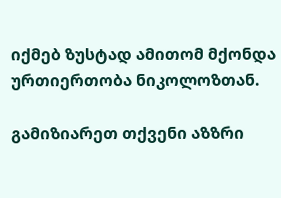იქმებ ზუსტად ამითომ მქონდა ურთიერთობა ნიკოლოზთან.

გამიზიარეთ თქვენი აზზრი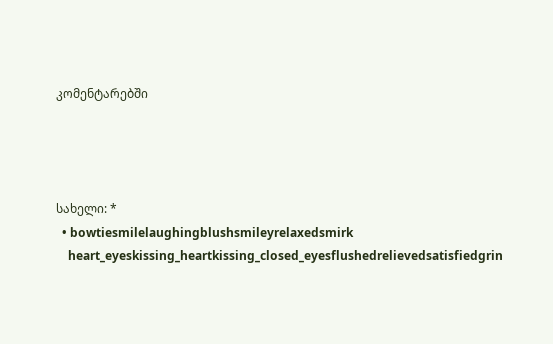კომენტარებში




სახელი: *
  • bowtiesmilelaughingblushsmileyrelaxedsmirk
    heart_eyeskissing_heartkissing_closed_eyesflushedrelievedsatisfiedgrin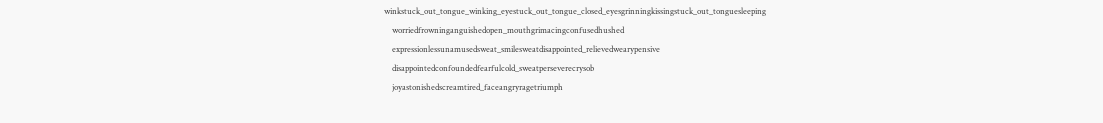winkstuck_out_tongue_winking_eyestuck_out_tongue_closed_eyesgrinningkissingstuck_out_tonguesleeping
    worriedfrowninganguishedopen_mouthgrimacingconfusedhushed
    expressionlessunamusedsweat_smilesweatdisappointed_relievedwearypensive
    disappointedconfoundedfearfulcold_sweatperseverecrysob
    joyastonishedscreamtired_faceangryragetriumph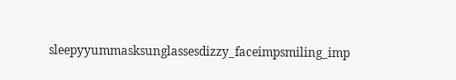sleepyyummasksunglassesdizzy_faceimpsmiling_imp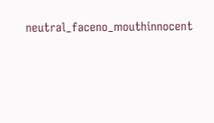neutral_faceno_mouthinnocent